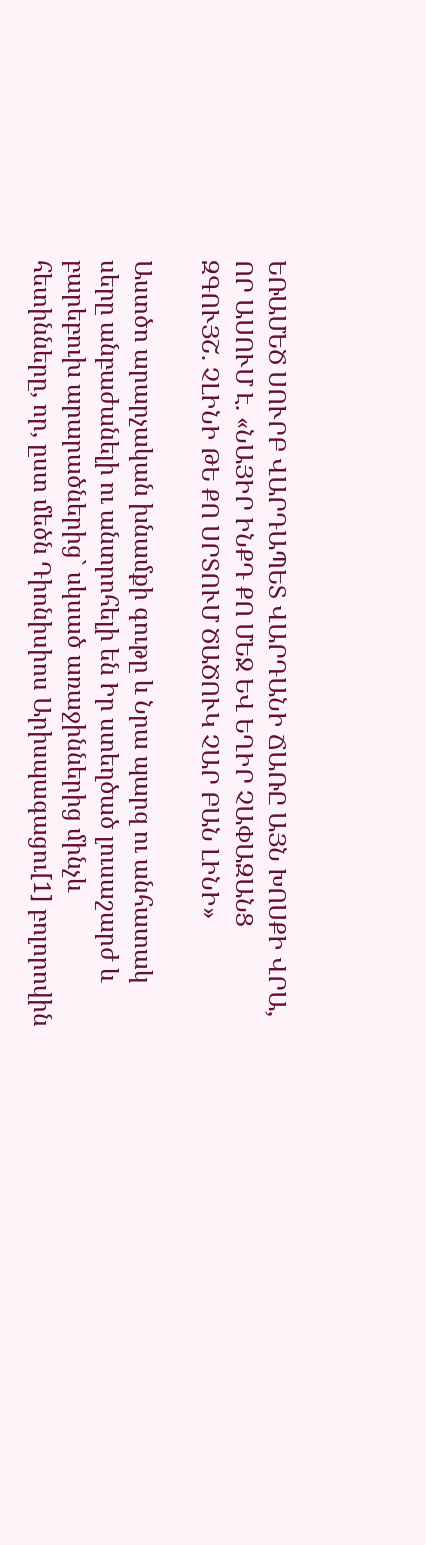ԵՌԱՄԵԾ ՍՈՒՐԲ ՎԱՐԴԱՊԵՏ ՎԱՐԴԱՆԻ ՃԱՌԸ ԱՅՆ ԽՈՍՔԻ ՎՐԱ, ՈՐ ԱՍՈՒՄ Է. «ՆԱՅԻՐ ԻՆՔԴ ՔՈ ՄԵՋ ԵՎ ԵՂԻՐ ՉԱՓԱԶԱՆՑ ԶԳՈՒՅՇ. ՉԼԻՆԻ ԹԵ ՔՈ ՍՐՏՈՒՄ ԾԱԾՈՒԿ ՉԱՐ ԲԱՆ ԼԻՆԻ»

Աստծո արարչական խնամքի գութը և Նրա պարզ ու անհատակ սերը անբաժանելի ու անտրոհելի են Իր ստեղծած լուսաշարժ և բարեբուխ արարածներից` սկսած առաջիններից մինչև հետինները, որ, ըստ մեծն Դիոնիսիոս Արիսպագացու[1] բոլորովին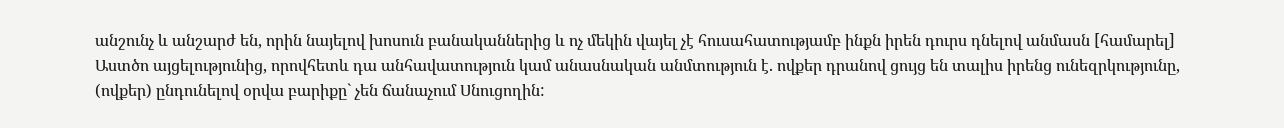անշունչ և անշարժ են, որին նայելով խոսուն բանականներից և ոչ մեկին վայել չէ հուսահատությամբ ինքն իրեն դուրս դնելով անմասն [համարել] Աստծո այցելությունից, որովհետև դա անհավատություն կամ անասնական անմտություն է. ովքեր դրանով ցույց են տալիս իրենց ունեզրկությունը, (ովքեր) ընդունելով օրվա բարիքը` չեն ճանաչում Սնուցողին: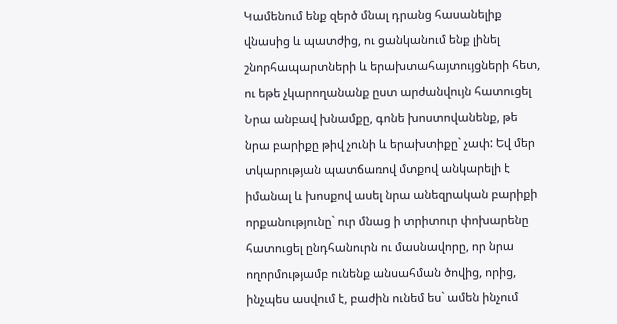Կամենում ենք զերծ մնալ դրանց հասանելիք վնասից և պատժից, ու ցանկանում ենք լինել շնորհապարտների և երախտահայտույցների հետ, ու եթե չկարողանանք ըստ արժանվույն հատուցել Նրա անբավ խնամքը, գոնե խոստովանենք, թե նրա բարիքը թիվ չունի և երախտիքը` չափ: Եվ մեր տկարության պատճառով մտքով անկարելի է իմանալ և խոսքով ասել նրա անեզրական բարիքի որքանությունը` ուր մնաց ի տրիտուր փոխարենը հատուցել ընդհանուրն ու մասնավորը, որ նրա ողորմությամբ ունենք անսահման ծովից, որից, ինչպես ասվում է, բաժին ունեմ ես` ամեն ինչում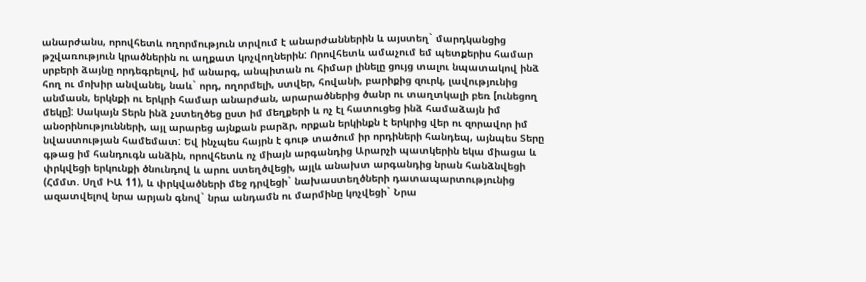անարժանս, որովհետև ողորմություն տրվում է անարժաններին և այստեղ` մարդկանցից թշվառություն կրածներին ու աղքատ կոչվողներին: Որովհետև ամաչում եմ պետքերիս համար սրբերի ձայնը որդեգրելով, իմ անարգ, անպիտան ու հիմար լինելը ցույց տալու նպատակով ինձ հող ու մոխիր անվանել, նաև` որդ, ողորմելի, ստվեր, հովանի, բարիքից զուրկ, լավությունից անմասն, երկնքի ու երկրի համար անարժան, արարածներից ծանր ու տաղտկալի բեռ [ունեցող մեկը]: Սակայն Տերն ինձ չստեղծեց ըստ իմ մեղքերի և ոչ էլ հատուցեց ինձ համաձայն իմ անօրինությունների, այլ արարեց այնքան բարձր, որքան երկինքն է երկրից վեր ու զորավոր իմ նվաստության համեմատ: Եվ ինչպես հայրն է գութ տածում իր որդիների հանդեպ, այնպես Տերը գթաց իմ հանդուգն անձին, որովհետև ոչ միայն արգանդից Արարչի պատկերին եկա միացա և փրկվեցի երկունքի ծնունդով և արու ստեղծվեցի, այլև անախտ արգանդից նրան հանձնվեցի (Հմմտ. Սղմ ԻԱ 11), և փրկվածների մեջ դրվեցի` նախաստեղծների դատապարտությունից ազատվելով նրա արյան գնով` նրա անդամն ու մարմինը կոչվեցի` Նրա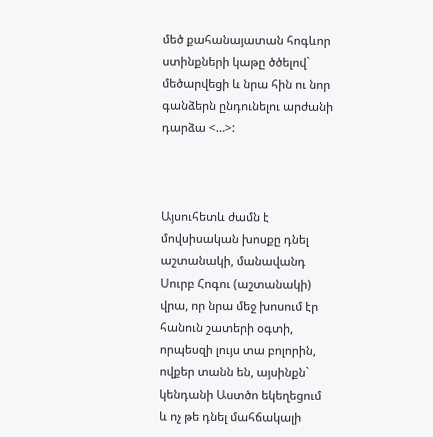մեծ քահանայատան հոգևոր ստինքների կաթը ծծելով` մեծարվեցի և նրա հին ու նոր գանձերն ընդունելու արժանի դարձա <…>:



Այսուհետև ժամն է մովսիսական խոսքը դնել աշտանակի, մանավանդ Սուրբ Հոգու (աշտանակի) վրա, որ նրա մեջ խոսում էր հանուն շատերի օգտի, որպեսզի լույս տա բոլորին, ովքեր տանն են, այսինքն` կենդանի Աստծո եկեղեցում և ոչ թե դնել մահճակալի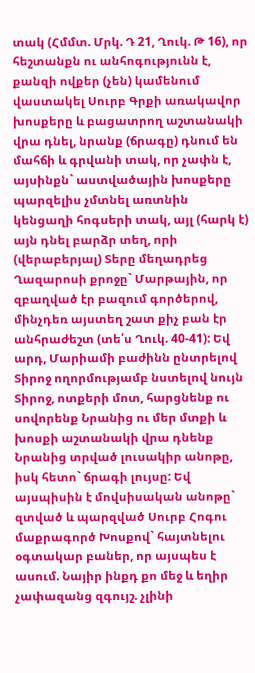տակ (Հմմտ. Մրկ. Դ 21, Ղուկ. Թ 16), որ հեշտանքն ու անհոգությունն է, քանզի ովքեր (չեն) կամենում վաստակել Սուրբ Գրքի առակավոր խոսքերը և բացատրող աշտանակի վրա դնել, նրանք (ճրագը) դնում են մահճի և գրվանի տակ, որ չափն է, այսինքն` աստվածային խոսքերը պարզելիս չմտնել առտնին կենցաղի հոգսերի տակ, այլ (հարկ է) այն դնել բարձր տեղ, որի (վերաբերյալ) Տերը մեղադրեց Ղազարոսի քրոջը` Մարթային, որ զբաղված էր բազում գործերով, մինչդեռ այստեղ շատ քիչ բան էր անհրաժեշտ (տե՛ս Ղուկ. 40-41): Եվ արդ, Մարիամի բաժինն ընտրելով Տիրոջ ողորմությամբ նստելով նույն Տիրոջ, ոտքերի մոտ, հարցնենք ու սովորենք Նրանից ու մեր մտքի և խոսքի աշտանակի վրա դնենք Նրանից տրված լուսակիր անոթը, իսկ հետո` ճրագի լույսը: Եվ այսպիսին է մովսիսական անոթը` զտված և պարզված Սուրբ Հոգու մաքրագործ Խոսքով` հայտնելու օգտակար բաներ, որ այսպես է ասում. Նայիր ինքդ քո մեջ և եղիր չափազանց զգույշ. չլինի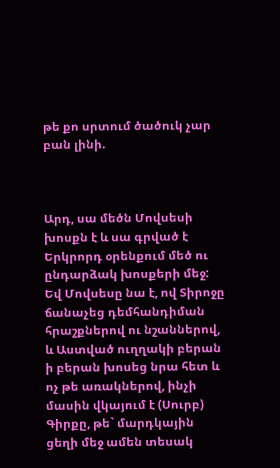թե քո սրտում ծածուկ չար բան լինի.



Արդ, սա մեծն Մովսեսի խոսքն է և սա գրված է Երկրորդ օրենքում մեծ ու ընդարձակ խոսքերի մեջ: Եվ Մովսեսը նա է, ով Տիրոջը ճանաչեց դեմհանդիման հրաշքներով ու նշաններով, և Աստված ուղղակի բերան ի բերան խոսեց նրա հետ և ոչ թե առակներով, ինչի մասին վկայում է (Սուրբ) Գիրքը, թե` մարդկային ցեղի մեջ ամեն տեսակ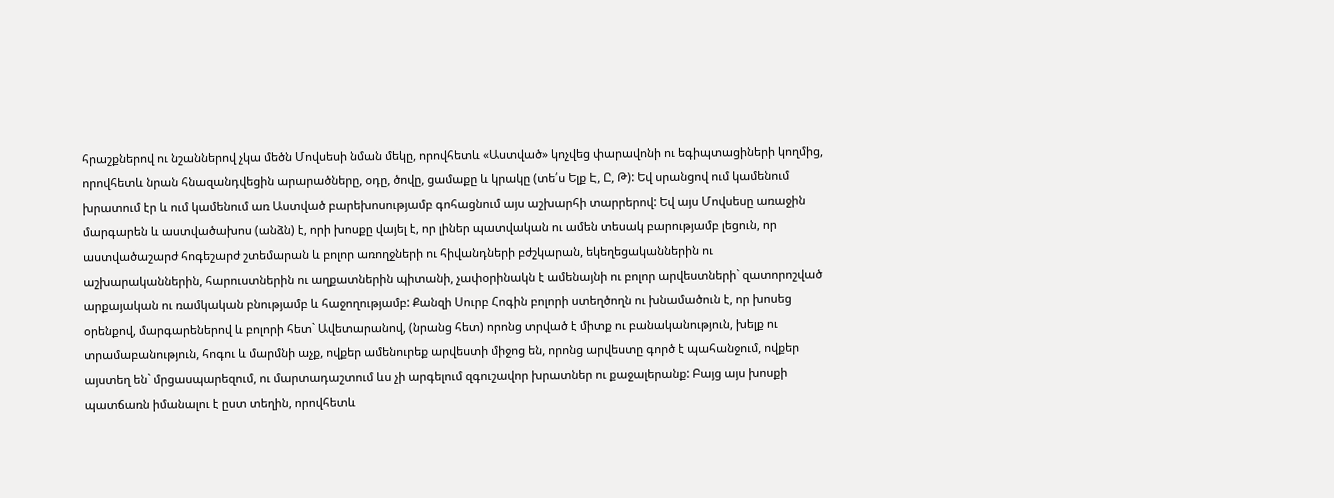հրաշքներով ու նշաններով չկա մեծն Մովսեսի նման մեկը, որովհետև «Աստված» կոչվեց փարավոնի ու եգիպտացիների կողմից, որովհետև նրան հնազանդվեցին արարածները, օդը, ծովը, ցամաքը և կրակը (տե՛ս Ելք Է, Ը, Թ): Եվ սրանցով ում կամենում խրատում էր և ում կամենում առ Աստված բարեխոսությամբ գոհացնում այս աշխարհի տարրերով: Եվ այս Մովսեսը առաջին մարգարեն և աստվածախոս (անձն) է, որի խոսքը վայել է, որ լիներ պատվական ու ամեն տեսակ բարությամբ լեցուն, որ աստվածաշարժ հոգեշարժ շտեմարան և բոլոր առողջների ու հիվանդների բժշկարան, եկեղեցականներին ու աշխարականներին, հարուստներին ու աղքատներին պիտանի, չափօրինակն է ամենայնի ու բոլոր արվեստների` զատորոշված արքայական ու ռամկական բնությամբ և հաջողությամբ: Քանզի Սուրբ Հոգին բոլորի ստեղծողն ու խնամածուն է, որ խոսեց օրենքով, մարգարեներով և բոլորի հետ` Ավետարանով, (նրանց հետ) որոնց տրված է միտք ու բանականություն, խելք ու տրամաբանություն, հոգու և մարմնի աչք, ովքեր ամենուրեք արվեստի միջոց են, որոնց արվեստը գործ է պահանջում, ովքեր այստեղ են` մրցասպարեզում, ու մարտադաշտում ևս չի արգելում զգուշավոր խրատներ ու քաջալերանք: Բայց այս խոսքի պատճառն իմանալու է ըստ տեղին, որովհետև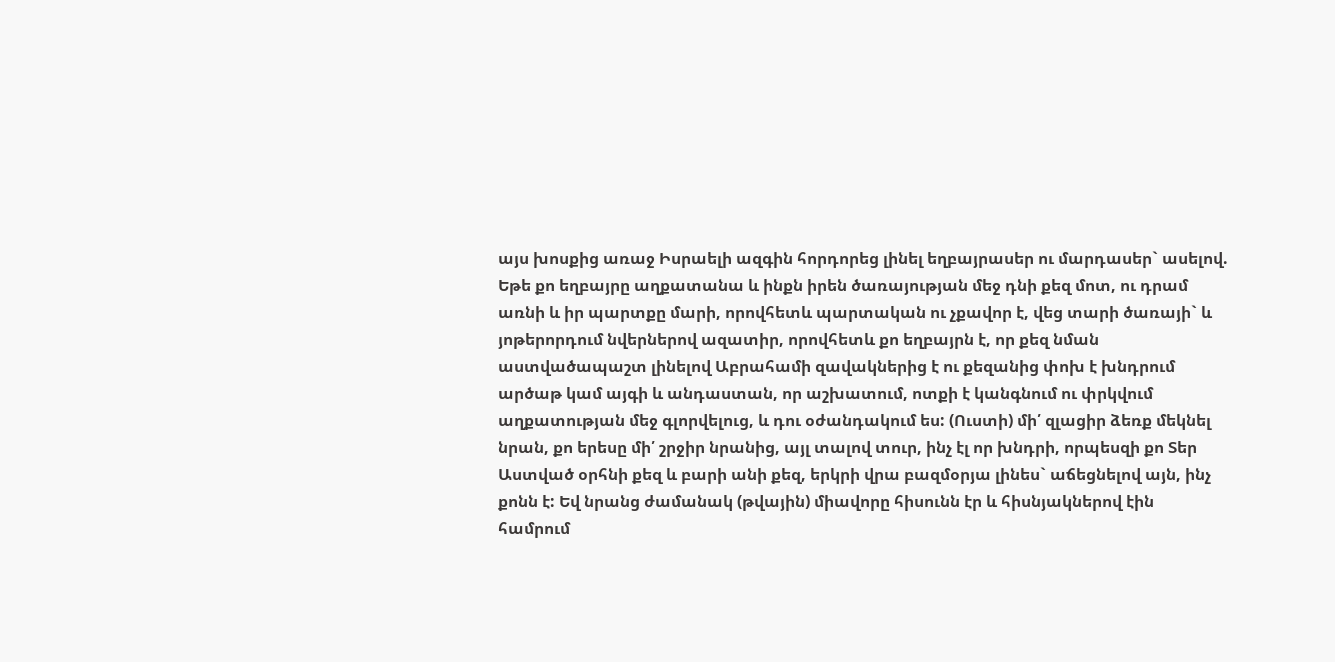այս խոսքից առաջ Իսրաելի ազգին հորդորեց լինել եղբայրասեր ու մարդասեր` ասելով. Եթե քո եղբայրը աղքատանա և ինքն իրեն ծառայության մեջ դնի քեզ մոտ, ու դրամ առնի և իր պարտքը մարի, որովհետև պարտական ու չքավոր է, վեց տարի ծառայի` և յոթերորդում նվերներով ազատիր, որովհետև քո եղբայրն է, որ քեզ նման աստվածապաշտ լինելով Աբրահամի զավակներից է ու քեզանից փոխ է խնդրում արծաթ կամ այգի և անդաստան, որ աշխատում, ոտքի է կանգնում ու փրկվում աղքատության մեջ գլորվելուց, և դու օժանդակում ես: (Ուստի) մի՛ զլացիր ձեռք մեկնել նրան, քո երեսը մի՛ շրջիր նրանից, այլ տալով տուր, ինչ էլ որ խնդրի, որպեսզի քո Տեր Աստված օրհնի քեզ և բարի անի քեզ, երկրի վրա բազմօրյա լինես` աճեցնելով այն, ինչ քոնն է: Եվ նրանց ժամանակ (թվային) միավորը հիսունն էր և հիսնյակներով էին համրում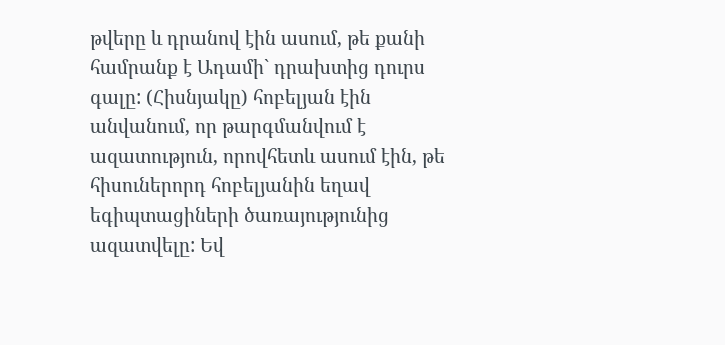թվերը և դրանով էին ասում, թե քանի համրանք է Ադամի` դրախտից դուրս գալը: (Հիսնյակը) հոբելյան էին անվանում, որ թարգմանվում է ազատություն, որովհետև ասում էին, թե հիսուներորդ հոբելյանին եղավ եգիպտացիների ծառայությունից ազատվելը: Եվ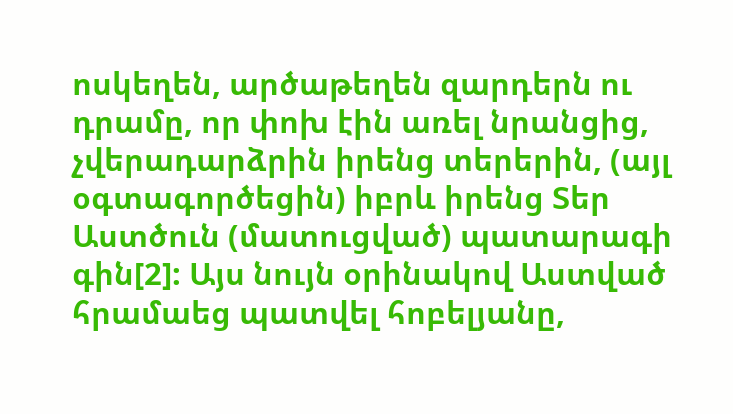ոսկեղեն, արծաթեղեն զարդերն ու դրամը, որ փոխ էին առել նրանցից, չվերադարձրին իրենց տերերին, (այլ օգտագործեցին) իբրև իրենց Տեր Աստծուն (մատուցված) պատարագի գին[2]: Այս նույն օրինակով Աստված հրամաեց պատվել հոբելյանը,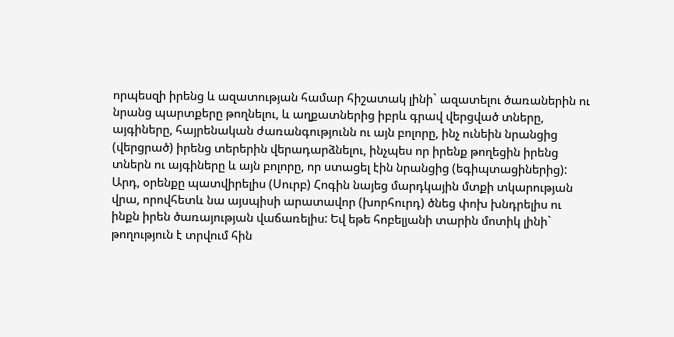որպեսզի իրենց և ազատության համար հիշատակ լինի` ազատելու ծառաներին ու նրանց պարտքերը թողնելու, և աղքատներից իբրև գրավ վերցված տները, այգիները, հայրենական ժառանգությունն ու այն բոլորը, ինչ ունեին նրանցից (վերցրած) իրենց տերերին վերադարձնելու, ինչպես որ իրենք թողեցին իրենց տներն ու այգիները և այն բոլորը, որ ստացել էին նրանցից (եգիպտացիներից): Արդ, օրենքը պատվիրելիս (Սուրբ) Հոգին նայեց մարդկային մտքի տկարության վրա, որովհետև նա այսպիսի արատավոր (խորհուրդ) ծնեց փոխ խնդրելիս ու ինքն իրեն ծառայության վաճառելիս: Եվ եթե հոբելյանի տարին մոտիկ լինի` թողություն է տրվում հին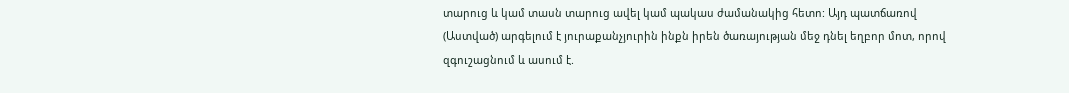տարուց և կամ տասն տարուց ավել կամ պակաս ժամանակից հետո: Այդ պատճառով (Աստված) արգելում է յուրաքանչյուրին ինքն իրեն ծառայության մեջ դնել եղբոր մոտ, որով զգուշացնում և ասում է.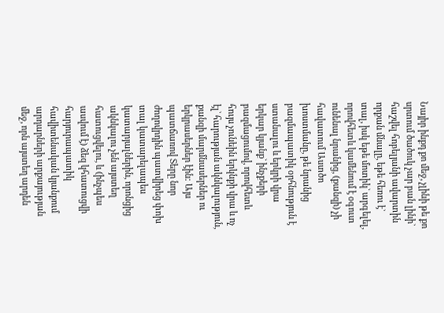Նայիր ինքդ քո մեջ, չլինի թե քո սրտում ծածուկ չար բան լինի` հաշվել հոբելյանի ավարտին որքան մնալը, եթե հեռու է` տալ, իսկ եթե մոտիկ` արգելել, որովհետև կամենում է օգուտ ունենալ նրանից, (քանզի) չի հավատում Աստծո խոստմանը, թե նրանից բազմապատիկ օրհնություն է ստանալու և երկրի վրա երկար կյանք` ինչքերի բազմացումով, որովհետև հույս չունեին երկնքի վրա և ոչ էլ` հարության ակնկալություն, քանզի մարմնասերներ ու երկրասերներ էին: Այս պատճառով Տերը նոր ժողովրդին պատվիրեց փոխ տալ կատարելապես կատարյալներին, որոնցից ակնկալու չեն այստեղ հատուցվելու, և (ինչպես ասվում է) ձեզ կհատուցվի հարյուրապատիկ հավիտենական կյանքում արդարների արքայության մեջ, որն այստեղ արդեն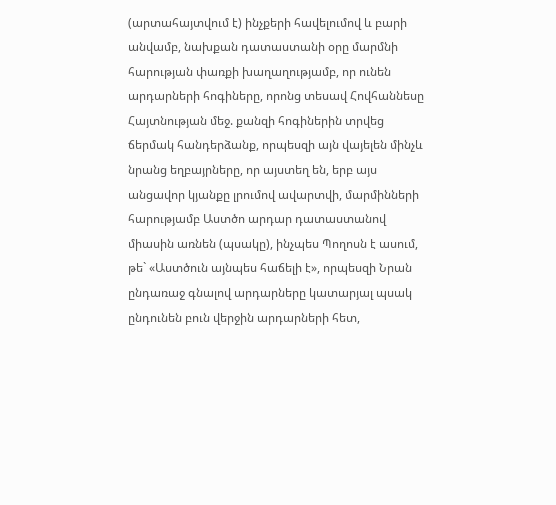(արտահայտվում է) ինչքերի հավելումով և բարի անվամբ, նախքան դատաստանի օրը մարմնի հարության փառքի խաղաղությամբ, որ ունեն արդարների հոգիները, որոնց տեսավ Հովհաննեսը Հայտնության մեջ. քանզի հոգիներին տրվեց ճերմակ հանդերձանք, որպեսզի այն վայելեն մինչև նրանց եղբայրները, որ այստեղ են, երբ այս անցավոր կյանքը լրումով ավարտվի, մարմինների հարությամբ Աստծո արդար դատաստանով միասին առնեն (պսակը), ինչպես Պողոսն է ասում, թե` «Աստծուն այնպես հաճելի է», որպեսզի Նրան ընդառաջ գնալով արդարները կատարյալ պսակ ընդունեն բուն վերջին արդարների հետ,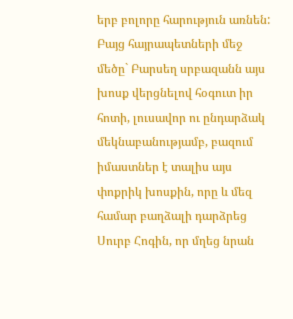երբ բոլորը հարություն առնեն: Բայց հայրապետների մեջ մեծը` Բարսեղ սրբազանն այս խոսք վերցնելով հօգուտ իր հոտի, լուսավոր ու ընդարձակ մեկնաբանությամբ, բազում իմաստներ է տալիս այս փոքրիկ խոսքին, որը և մեզ համար բաղձալի դարձրեց Սուրբ Հոգին, որ մղեց նրան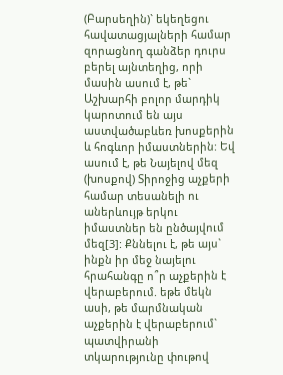(Բարսեղին)` եկեղեցու հավատացյալների համար զորացնող գանձեր դուրս բերել այնտեղից, որի մասին ասում է, թե` Աշխարհի բոլոր մարդիկ կարոտում են այս աստվածաբևեռ խոսքերին և հոգևոր իմաստներին: Եվ ասում է, թե Նայելով մեզ (խոսքով) Տիրոջից աչքերի համար տեսանելի ու աներևույթ երկու իմաստներ են ընծայվում մեզ[3]: Քննելու է, թե այս` ինքն իր մեջ նայելու հրահանգը ո՞ր աչքերին է վերաբերում. եթե մեկն ասի, թե մարմնական աչքերին է վերաբերում` պատվիրանի տկարությունը փութով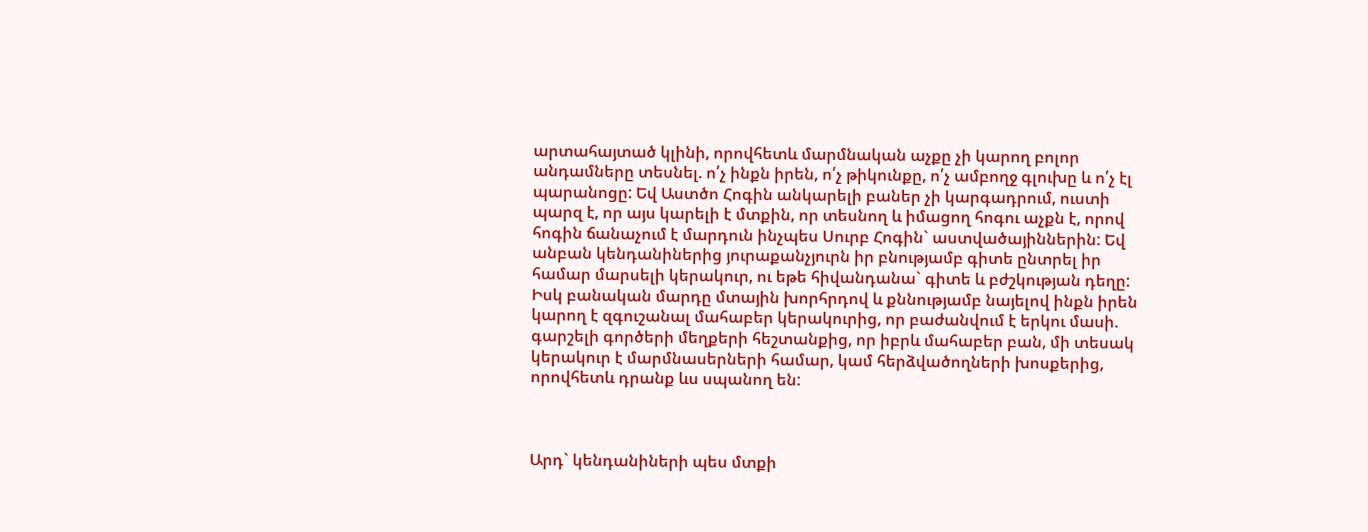արտահայտած կլինի, որովհետև մարմնական աչքը չի կարող բոլոր անդամները տեսնել. ո՛չ ինքն իրեն, ո՛չ թիկունքը, ո՛չ ամբողջ գլուխը և ո՛չ էլ պարանոցը: Եվ Աստծո Հոգին անկարելի բաներ չի կարգադրում, ուստի պարզ է, որ այս կարելի է մտքին, որ տեսնող և իմացող հոգու աչքն է, որով հոգին ճանաչում է մարդուն ինչպես Սուրբ Հոգին` աստվածայիններին: Եվ անբան կենդանիներից յուրաքանչյուրն իր բնությամբ գիտե ընտրել իր համար մարսելի կերակուր, ու եթե հիվանդանա` գիտե և բժշկության դեղը: Իսկ բանական մարդը մտային խորհրդով և քննությամբ նայելով ինքն իրեն կարող է զգուշանալ մահաբեր կերակուրից, որ բաժանվում է երկու մասի. գարշելի գործերի մեղքերի հեշտանքից, որ իբրև մահաբեր բան, մի տեսակ կերակուր է մարմնասերների համար, կամ հերձվածողների խոսքերից, որովհետև դրանք ևս սպանող են:



Արդ` կենդանիների պես մտքի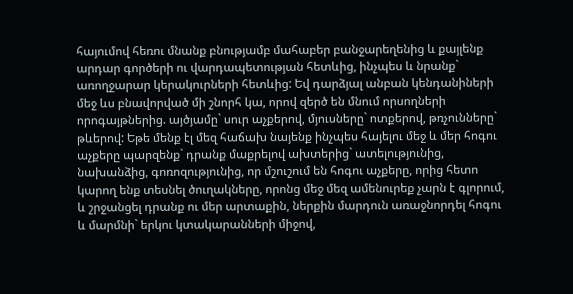հայումով հեռու մնանք բնությամբ մահաբեր բանջարեղենից և քայլենք արդար գործերի ու վարդապետության հետևից, ինչպես և նրանք` առողջարար կերակուրների հետևից: Եվ դարձյալ անբան կենդանիների մեջ ևս բնավորված մի շնորհ կա, որով զերծ են մնում որսողների որոգայթներից. այծյամը` սուր աչքերով, մյուսները` ոտքերով, թռչունները` թևերով: Եթե մենք էլ մեզ հաճախ նայենք ինչպես հայելու մեջ և մեր հոգու աչքերը պարզենք` դրանք մաքրելով ախտերից` ատելությունից, նախանձից, գոռոզությունից, որ մշուշում են հոգու աչքերը, որից հետո կարող ենք տեսնել ծուղակները, որոնց մեջ մեզ ամենուրեք չարն է գլորում, և շրջանցել դրանք ու մեր արտաքին, ներքին մարդուն առաջնորդել հոգու և մարմնի` երկու կտակարանների միջով,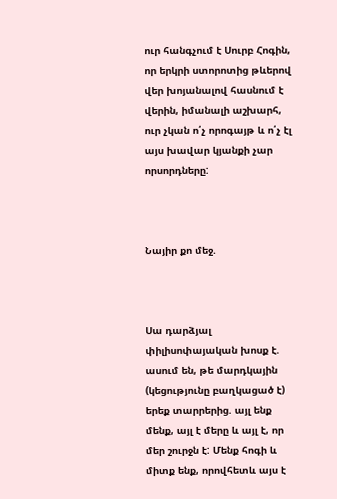ուր հանգչում է Սուրբ Հոգին, որ երկրի ստորոտից թևերով վեր խոյանալով հասնում է վերին, իմանալի աշխարհ, ուր չկան ո՛չ որոգայթ և ո՛չ էլ այս խավար կյանքի չար որսորդները:



Նայիր քո մեջ.



Սա դարձյալ փիլիսոփայական խոսք է. ասում են, թե մարդկային (կեցությունը բաղկացած է) երեք տարրերից. այլ ենք մենք, այլ է մերը և այլ է, որ մեր շուրջն է: Մենք հոգի և միտք ենք, որովհետև այս է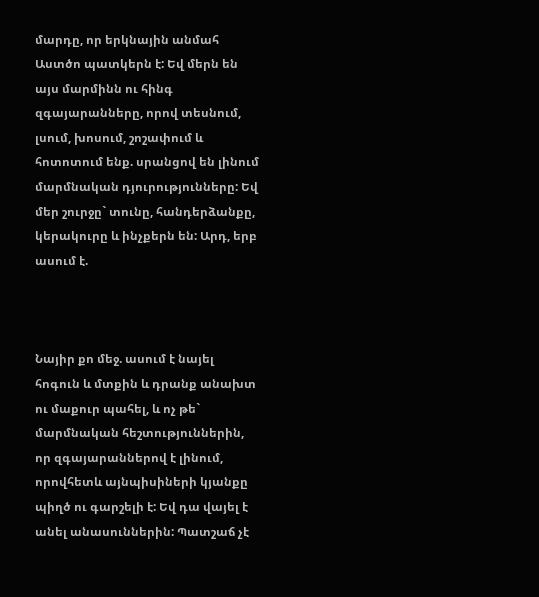մարդը, որ երկնային անմահ Աստծո պատկերն է: Եվ մերն են այս մարմինն ու հինգ զգայարանները, որով տեսնում, լսում, խոսում, շոշափում և հոտոտում ենք. սրանցով են լինում մարմնական դյուրությունները: Եվ մեր շուրջը` տունը, հանդերձանքը, կերակուրը և ինչքերն են: Արդ, երբ ասում է.



Նայիր քո մեջ. ասում է նայել հոգուն և մտքին և դրանք անախտ ու մաքուր պահել, և ոչ թե` մարմնական հեշտություններին, որ զգայարաններով է լինում, որովհետև այնպիսիների կյանքը պիղծ ու գարշելի է: Եվ դա վայել է անել անասուններին: Պատշաճ չէ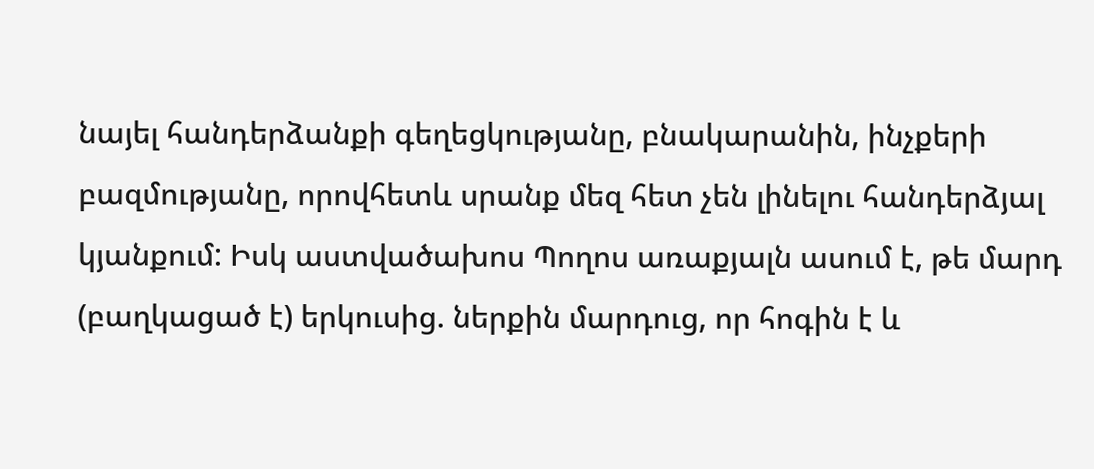նայել հանդերձանքի գեղեցկությանը, բնակարանին, ինչքերի բազմությանը, որովհետև սրանք մեզ հետ չեն լինելու հանդերձյալ կյանքում: Իսկ աստվածախոս Պողոս առաքյալն ասում է, թե մարդ (բաղկացած է) երկուսից. ներքին մարդուց, որ հոգին է և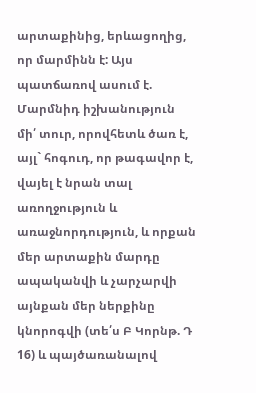արտաքինից, երևացողից, որ մարմինն է: Այս պատճառով ասում է. Մարմնիդ իշխանություն մի՛ տուր, որովհետև ծառ է, այլ` հոգուդ, որ թագավոր է, վայել է նրան տալ առողջություն և առաջնորդություն, և որքան մեր արտաքին մարդը ապականվի և չարչարվի այնքան մեր ներքինը կնորոգվի (տե՛ս Բ Կորնթ. Դ 16) և պայծառանալով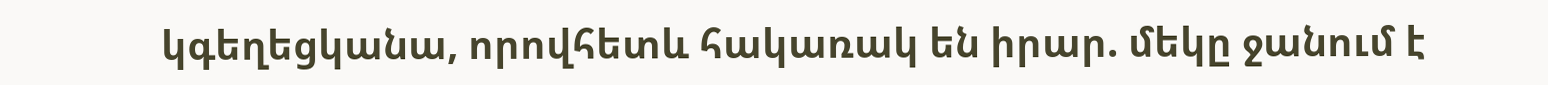կգեղեցկանա, որովհետև հակառակ են իրար. մեկը ջանում է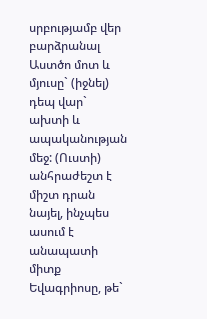սրբությամբ վեր բարձրանալ Աստծո մոտ և մյուսը` (իջնել) դեպ վար` ախտի և ապականության մեջ: (Ուստի) անհրաժեշտ է միշտ դրան նայել, ինչպես ասում է անապատի միտք Եվագրիոսը, թե`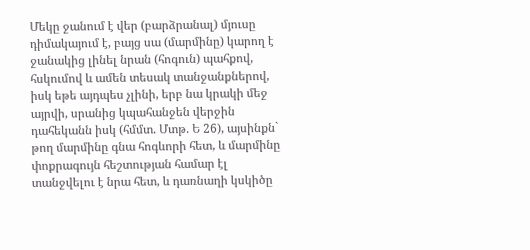Մեկը ջանում է վեր (բարձրանալ) մյուսը դիմակայում է, բայց սա (մարմինը) կարող է ջանակից լինել նրան (հոգուն) պահքով, հսկումով և ամեն տեսակ տանջանքներով, իսկ եթե այդպես չլինի, երբ նա կրակի մեջ այրվի, սրանից կպահանջեն վերջին դահեկանն իսկ (հմմտ. Մտթ. Ե 26), այսինքն` թող մարմինը գնա հոգևորի հետ, և մարմինը փոքրագույն հեշտության համար էլ տանջվելու է նրա հետ, և դառնաղի կսկիծը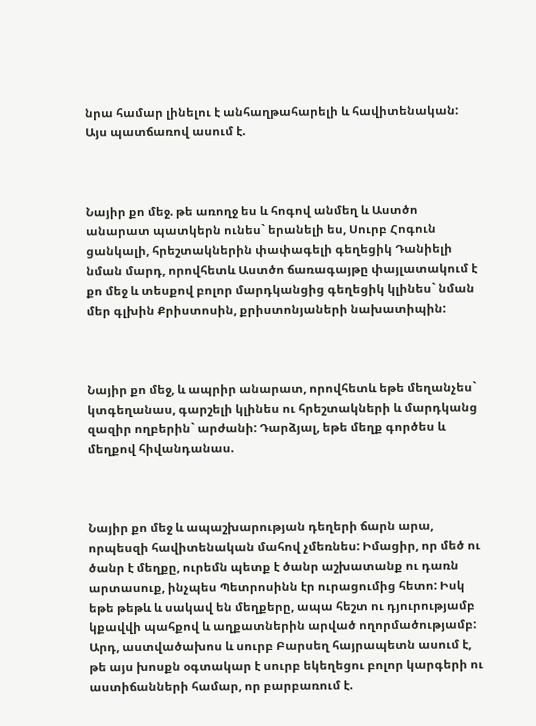նրա համար լինելու է անհաղթահարելի և հավիտենական: Այս պատճառով ասում է.



Նայիր քո մեջ. թե առողջ ես և հոգով անմեղ և Աստծո անարատ պատկերն ունես` երանելի ես, Սուրբ Հոգուն ցանկալի, հրեշտակներին փափագելի գեղեցիկ Դանիելի նման մարդ, որովհետև Աստծո ճառագայթը փայլատակում է քո մեջ և տեսքով բոլոր մարդկանցից գեղեցիկ կլինես` նման մեր գլխին Քրիստոսին, քրիստոնյաների նախատիպին:



Նայիր քո մեջ, և ապրիր անարատ, որովհետև եթե մեղանչես` կտգեղանաս, գարշելի կլինես ու հրեշտակների և մարդկանց զազիր ողբերին` արժանի: Դարձյալ, եթե մեղք գործես և մեղքով հիվանդանաս.



Նայիր քո մեջ և ապաշխարության դեղերի ճարն արա, որպեսզի հավիտենական մահով չմեռնես: Իմացիր, որ մեծ ու ծանր է մեղքը, ուրեմն պետք է ծանր աշխատանք ու դառն արտասուք, ինչպես Պետրոսինն էր ուրացումից հետո: Իսկ եթե թեթև և սակավ են մեղքերը, ապա հեշտ ու դյուրությամբ կքավվի պահքով և աղքատներին արված ողորմածությամբ: Արդ, աստվածախոս և սուրբ Բարսեղ հայրապետն ասում է, թե այս խոսքն օգտակար է սուրբ եկեղեցու բոլոր կարգերի ու աստիճանների համար, որ բարբառում է.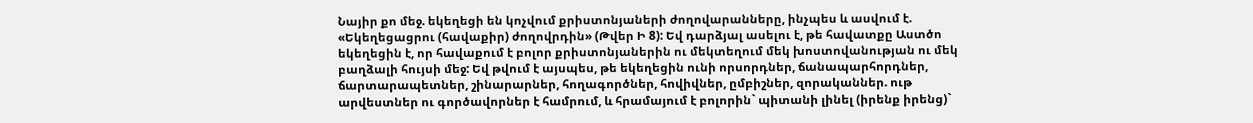Նայիր քո մեջ. եկեղեցի են կոչվում քրիստոնյաների ժողովարանները, ինչպես և ասվում է. «Եկեղեցացրու (հավաքիր) ժողովրդին» (Թվեր Ի 8): Եվ դարձյալ ասելու է, թե հավատքը Աստծո եկեղեցին է, որ հավաքում է բոլոր քրիստոնյաներին ու մեկտեղում մեկ խոստովանության ու մեկ բաղձալի հույսի մեջ: Եվ թվում է այսպես, թե եկեղեցին ունի որսորդներ, ճանապարհորդներ, ճարտարապետներ, շինարարներ, հողագործներ, հովիվներ, ըմբիշներ, զորականներ. ութ արվեստներ ու գործավորներ է համրում, և հրամայում է բոլորին` պիտանի լինել (իրենք իրենց)`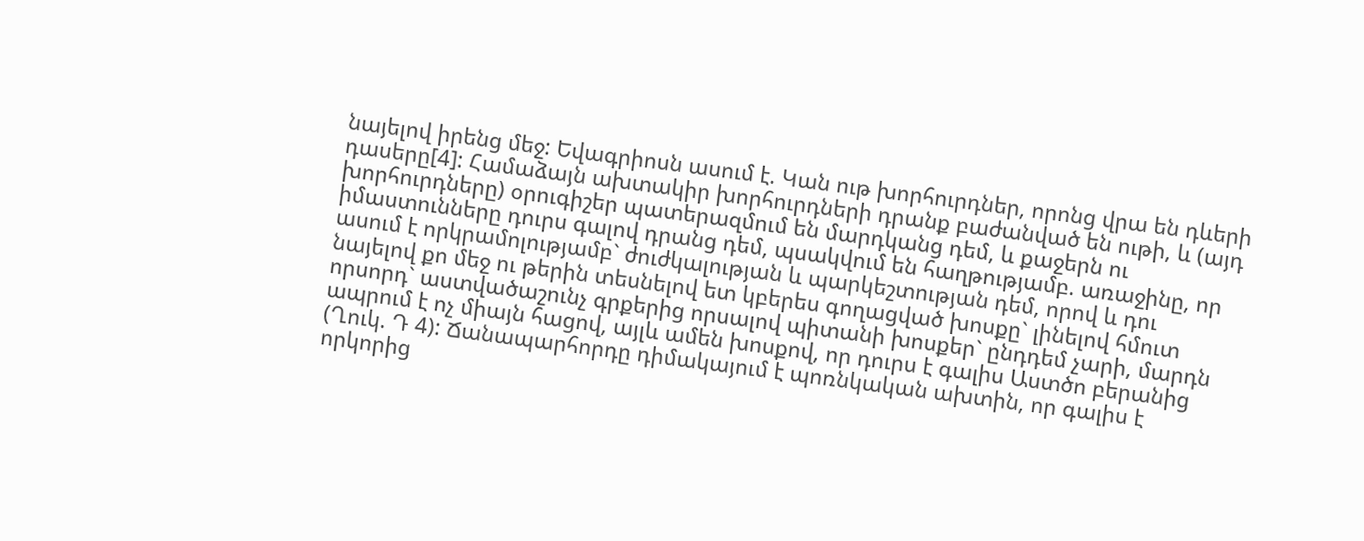նայելով իրենց մեջ: Եվագրիոսն ասում է. Կան ութ խորհուրդներ, որոնց վրա են դևերի դասերը[4]: Համաձայն ախտակիր խորհուրդների դրանք բաժանված են ութի, և (այդ խորհուրդները) օրուգիշեր պատերազմում են մարդկանց դեմ, և քաջերն ու իմաստունները դուրս գալով դրանց դեմ, պսակվում են հաղթությամբ. առաջինը, որ ասում է որկրամոլությամբ` ժուժկալության և պարկեշտության դեմ, որով և դու նայելով քո մեջ ու թերին տեսնելով ետ կբերես գողացված խոսքը` լինելով հմուտ որսորդ` աստվածաշունչ գրքերից որսալով պիտանի խոսքեր` ընդդեմ չարի, մարդն ապրում է ոչ միայն հացով, այլև ամեն խոսքով, որ դուրս է գալիս Աստծո բերանից (Ղուկ. Դ 4): Ճանապարհորդը դիմակայում է պոռնկական ախտին, որ գալիս է որկորից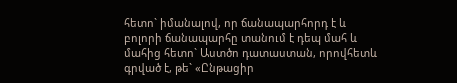հետո` իմանալով, որ ճանապարհորդ է և բոլորի ճանապարհը տանում է դեպ մահ և մահից հետո` Աստծո դատաստան, որովհետև գրված է, թե` «Ընթացիր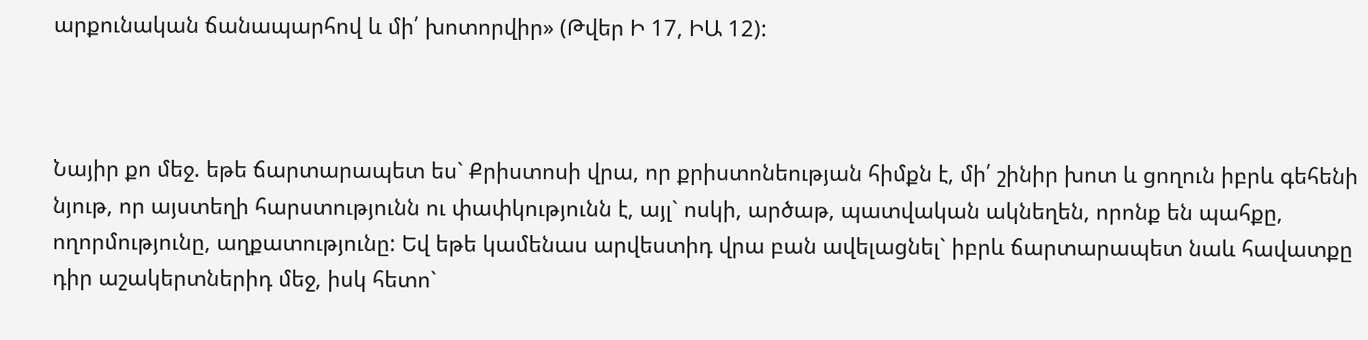արքունական ճանապարհով և մի՛ խոտորվիր» (Թվեր Ի 17, ԻԱ 12):



Նայիր քո մեջ. եթե ճարտարապետ ես` Քրիստոսի վրա, որ քրիստոնեության հիմքն է, մի՛ շինիր խոտ և ցողուն իբրև գեհենի նյութ, որ այստեղի հարստությունն ու փափկությունն է, այլ` ոսկի, արծաթ, պատվական ակնեղեն, որոնք են պահքը, ողորմությունը, աղքատությունը: Եվ եթե կամենաս արվեստիդ վրա բան ավելացնել` իբրև ճարտարապետ նաև հավատքը դիր աշակերտներիդ մեջ, իսկ հետո`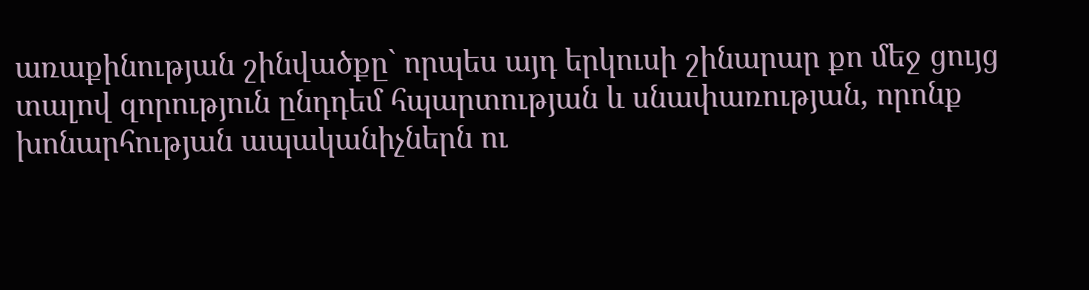առաքինության շինվածքը` որպես այդ երկուսի շինարար քո մեջ ցույց տալով զորություն ընդդեմ հպարտության և սնափառության, որոնք խոնարհության ապականիչներն ու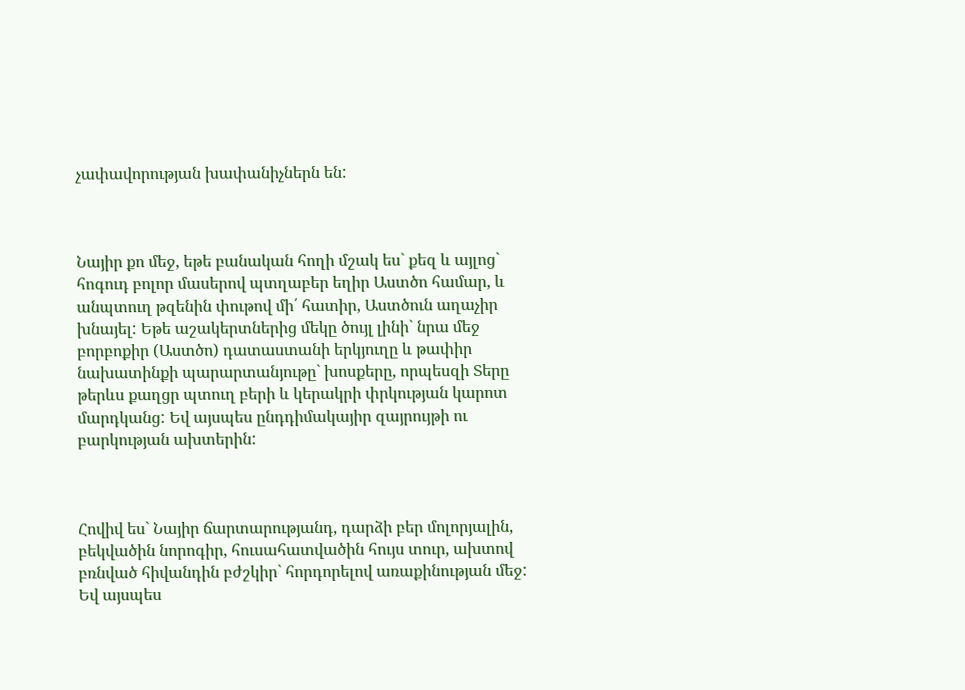չափավորության խափանիչներն են:



Նայիր քո մեջ, եթե բանական հողի մշակ ես` քեզ և այլոց` հոգուդ բոլոր մասերով պտղաբեր եղիր Աստծո համար, և անպտուղ թզենին փութով մի՛ հատիր, Աստծուն աղաչիր խնայել: Եթե աշակերտներից մեկը ծույլ լինի` նրա մեջ բորբոքիր (Աստծո) դատաստանի երկյուղը և թափիր նախատինքի պարարտանյութը` խոսքերը, որպեսզի Տերը թերևս քաղցր պտուղ բերի և կերակրի փրկության կարոտ մարդկանց: Եվ այսպես ընդդիմակայիր զայրույթի ու բարկության ախտերին:



Հովիվ ես` Նայիր ճարտարությանդ, դարձի բեր մոլորյալին, բեկվածին նորոգիր, հուսահատվածին հույս տուր, ախտով բռնված հիվանդին բժշկիր` հորդորելով առաքինության մեջ: Եվ այսպես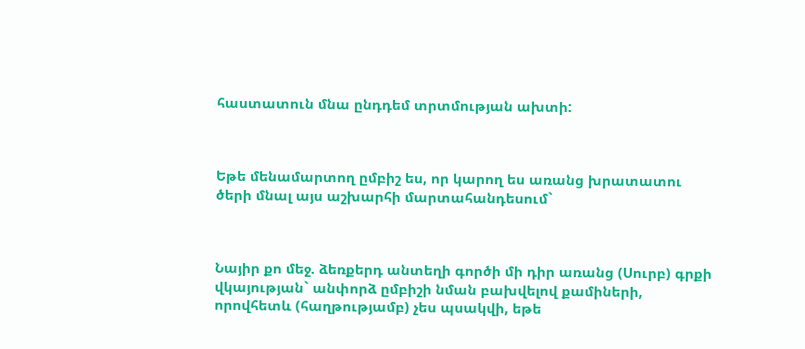հաստատուն մնա ընդդեմ տրտմության ախտի:



Եթե մենամարտող ըմբիշ ես, որ կարող ես առանց խրատատու ծերի մնալ այս աշխարհի մարտահանդեսում`



Նայիր քո մեջ. ձեռքերդ անտեղի գործի մի դիր առանց (Սուրբ) գրքի վկայության` անփորձ ըմբիշի նման բախվելով քամիների, որովհետև (հաղթությամբ) չես պսակվի, եթե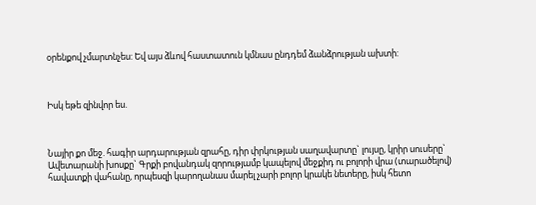օրենքով չմարտնչես: Եվ այս ձևով հաստատուն կմնաս ընդդեմ ձանձրության ախտի:



Իսկ եթե զինվոր ես.



Նայիր քո մեջ. հագիր արդարության զրահը, դիր փրկության սաղավարտը` լույսը, կրիր սուսերը` Ավետարանի խոսքը` Գրքի բովանդակ զորությամբ կապելով մեջքիդ ու բոլորի վրա (տարածելով) հավատքի վահանը, որպեսզի կարողանաս մարել չարի բոլոր կրակե նետերը, իսկ հետո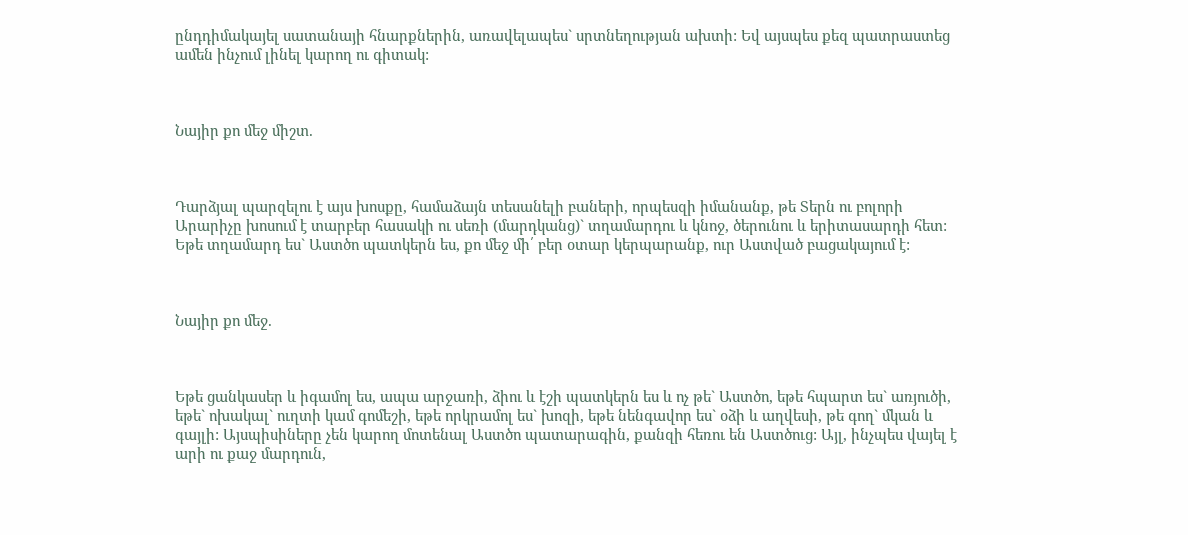ընդդիմակայել սատանայի հնարքներին, առավելապես` սրտնեղության ախտի: Եվ այսպես քեզ պատրաստեց ամեն ինչում լինել կարող ու գիտակ:



Նայիր քո մեջ միշտ.



Դարձյալ պարզելու է այս խոսքը, համաձայն տեսանելի բաների, որպեսզի իմանանք, թե Տերն ու բոլորի Արարիչը խոսում է տարբեր հասակի ու սեռի (մարդկանց)` տղամարդու և կնոջ, ծերունու և երիտասարդի հետ: Եթե տղամարդ ես` Աստծո պատկերն ես, քո մեջ մի՛ բեր օտար կերպարանք, ուր Աստված բացակայում է:



Նայիր քո մեջ.



Եթե ցանկասեր և իգամոլ ես, ապա արջառի, ձիու և էշի պատկերն ես և ոչ թե` Աստծո, եթե հպարտ ես` առյուծի, եթե` ոխակալ` ուղտի կամ գոմեշի, եթե որկրամոլ ես` խոզի, եթե նենգավոր ես` օձի և աղվեսի, թե գող` մկան և գայլի: Այսպիսիները չեն կարող մոտենալ Աստծո պատարագին, քանզի հեռու են Աստծուց: Այլ, ինչպես վայել է արի ու քաջ մարդուն,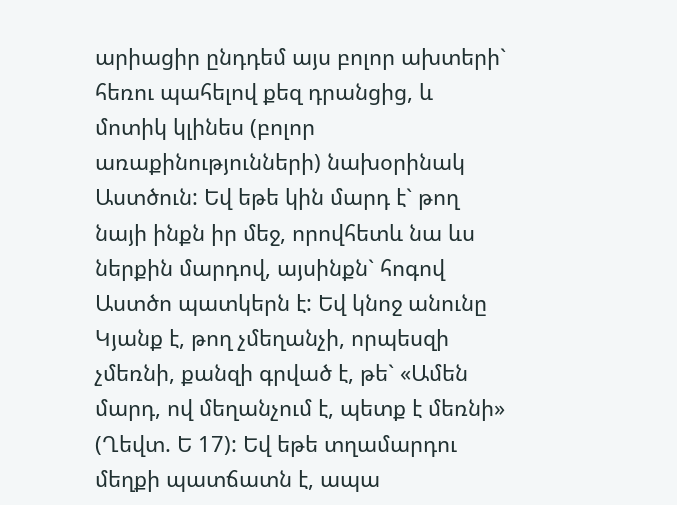արիացիր ընդդեմ այս բոլոր ախտերի` հեռու պահելով քեզ դրանցից, և մոտիկ կլինես (բոլոր առաքինությունների) նախօրինակ Աստծուն: Եվ եթե կին մարդ է` թող նայի ինքն իր մեջ, որովհետև նա ևս ներքին մարդով, այսինքն` հոգով Աստծո պատկերն է: Եվ կնոջ անունը Կյանք է, թող չմեղանչի, որպեսզի չմեռնի, քանզի գրված է, թե` «Ամեն մարդ, ով մեղանչում է, պետք է մեռնի» (Ղեվտ. Ե 17): Եվ եթե տղամարդու մեղքի պատճատն է, ապա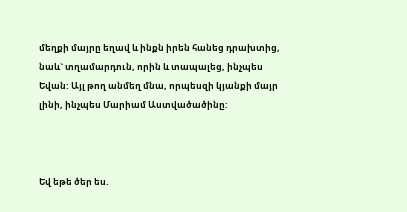մեղքի մայրը եղավ և ինքն իրեն հանեց դրախտից, նաև` տղամարդուն, որին և տապալեց, ինչպես Եվան: Այլ թող անմեղ մնա, որպեսզի կյանքի մայր լինի, ինչպես Մարիամ Աստվածածինը:



Եվ եթե ծեր ես.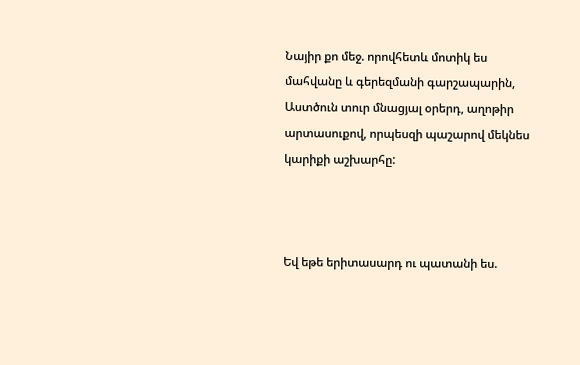Նայիր քո մեջ. որովհետև մոտիկ ես մահվանը և գերեզմանի գարշապարին, Աստծուն տուր մնացյալ օրերդ, աղոթիր արտասուքով, որպեսզի պաշարով մեկնես կարիքի աշխարհը:



Եվ եթե երիտասարդ ու պատանի ես.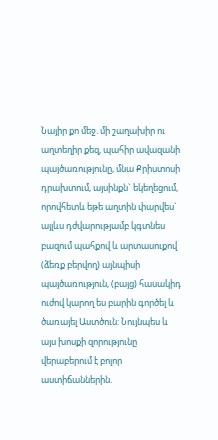Նայիր քո մեջ. մի շաղախիր ու աղտեղիր քեզ, պահիր ավազանի պայծառությունը, մնա Քրիստոսի դրախտում, այսինքն` եկեղեցում, որովհետև եթե աղտին փարվես` այլևս դժվարությամբ կգտնես բազում պահքով և արտասուքով (ձեռք բերվող) այնպիսի պայծառություն, (բայց) հասակիդ ուժով կարող ես բարին գործել և ծառայել Աստծուն: Նույնպես և այս խոսքի զորությունը վերաբերում է բոլոր աստիճաններին.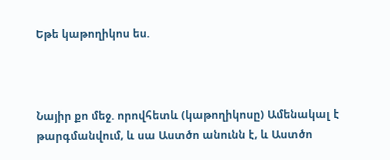Եթե կաթողիկոս ես.



Նայիր քո մեջ. որովհետև (կաթողիկոսը) Ամենակալ է թարգմանվում, և սա Աստծո անունն է, և Աստծո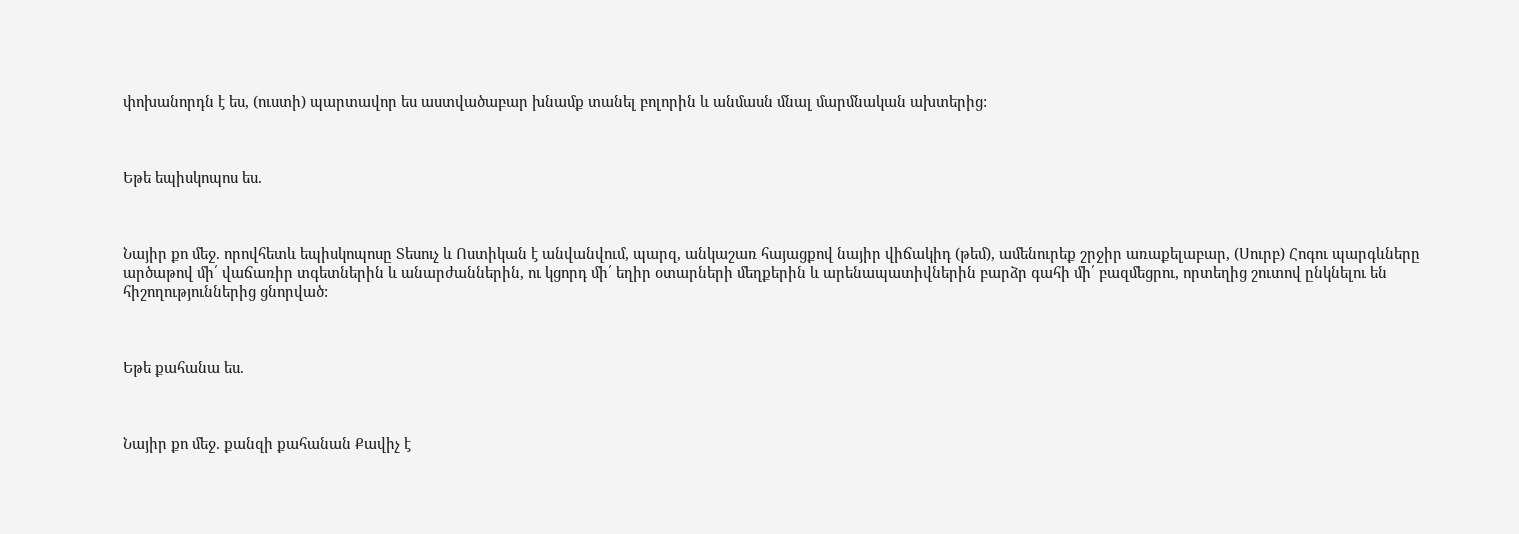փոխանորդն է ես, (ուստի) պարտավոր ես աստվածաբար խնամք տանել բոլորին և անմասն մնալ մարմնական ախտերից:



Եթե եպիսկոպոս ես.



Նայիր քո մեջ. որովհետև եպիսկոպոսը Տեսուչ և Ոստիկան է անվանվում, պարզ, անկաշառ հայացքով նայիր վիճակիդ (թեմ), ամենուրեք շրջիր առաքելաբար, (Սուրբ) Հոգու պարգևները արծաթով մի՛ վաճառիր տգետներին և անարժաններին, ու կցորդ մի՛ եղիր օտարների մեղքերին և արենապատիվներին բարձր գահի մի՛ բազմեցրու, որտեղից շուտով ընկնելու են հիշողություններից ցնորված:



Եթե քահանա ես.



Նայիր քո մեջ. քանզի քահանան Քավիչ է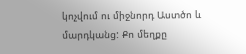կոչվում ու միջնորդ Աստծո և մարդկանց: Քո մեղքը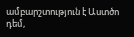ամբարշտություն է Աստծո դեմ,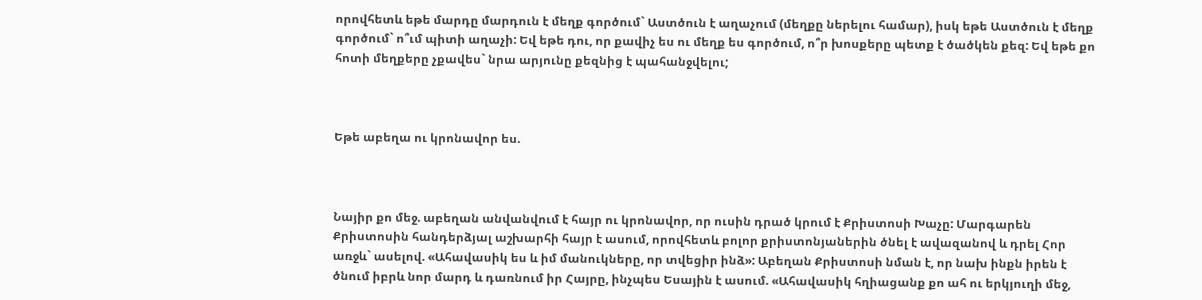որովհետև եթե մարդը մարդուն է մեղք գործում` Աստծուն է աղաչում (մեղքը ներելու համար), իսկ եթե Աստծուն է մեղք գործում` ո՞ւմ պիտի աղաչի: Եվ եթե դու, որ քավիչ ես ու մեղք ես գործում, ո՞ր խոսքերը պետք է ծածկեն քեզ: Եվ եթե քո հոտի մեղքերը չքավես` նրա արյունը քեզնից է պահանջվելու;



Եթե աբեղա ու կրոնավոր ես.



Նայիր քո մեջ. աբեղան անվանվում է հայր ու կրոնավոր, որ ուսին դրած կրում է Քրիստոսի Խաչը: Մարգարեն Քրիստոսին հանդերձյալ աշխարհի հայր է ասում, որովհետև բոլոր քրիստոնյաներին ծնել է ավազանով և դրել Հոր առջև` ասելով. «Ահավասիկ ես և իմ մանուկները, որ տվեցիր ինձ»: Աբեղան Քրիստոսի նման է, որ նախ ինքն իրեն է ծնում իբրև նոր մարդ և դառնում իր Հայրը, ինչպես Եսային է ասում. «Ահավասիկ հղիացանք քո ահ ու երկյուղի մեջ,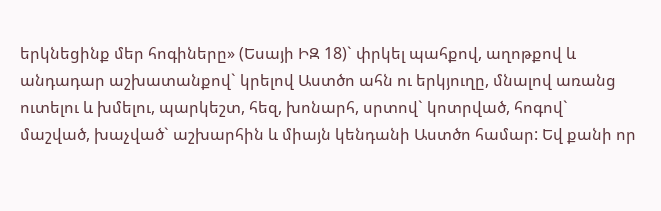երկնեցինք մեր հոգիները» (Եսայի ԻԶ 18)` փրկել պահքով, աղոթքով և անդադար աշխատանքով` կրելով Աստծո ահն ու երկյուղը, մնալով առանց ուտելու և խմելու, պարկեշտ, հեզ, խոնարհ, սրտով` կոտրված, հոգով` մաշված, խաչված` աշխարհին և միայն կենդանի Աստծո համար: Եվ քանի որ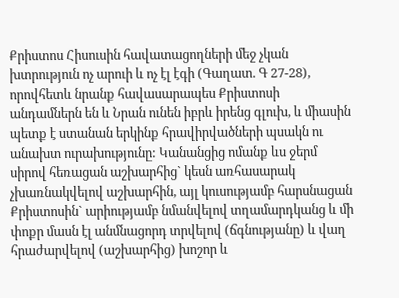Քրիստոս Հիսուսին հավատացողների մեջ չկան խտրություն ոչ արուի և ոչ էլ էգի (Գաղատ. Գ 27-28), որովհետև նրանք հավասարապես Քրիստոսի անդամներն են և Նրան ունեն իբրև իրենց գլուխ, և միասին պետք է ստանան երկինք հրավիրվածների պսակն ու անախտ ուրախությունը: Կանանցից ոմանք ևս ջերմ սիրով հեռացան աշխարհից` կեսն առհասարակ չխառնակվելով աշխարհին, այլ կուսությամբ հարսնացան Քրիստոսին` արիությամբ նմանվելով տղամարդկանց և մի փոքր մասն էլ անմնացորդ տրվելով (ճգնությանը) և վաղ հրաժարվելով (աշխարհից) խոշոր և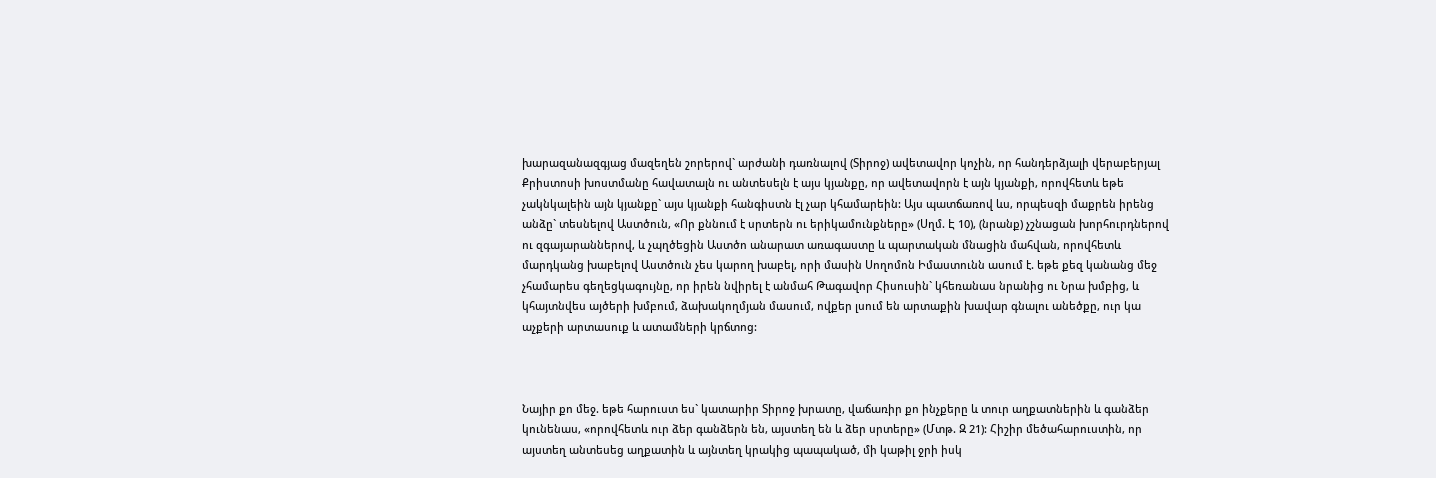խարազանազգյաց մազեղեն շորերով` արժանի դառնալով (Տիրոջ) ավետավոր կոչին, որ հանդերձյալի վերաբերյալ Քրիստոսի խոստմանը հավատալն ու անտեսելն է այս կյանքը, որ ավետավորն է այն կյանքի, որովհետև եթե չակնկալեին այն կյանքը` այս կյանքի հանգիստն էլ չար կհամարեին: Այս պատճառով ևս, որպեսզի մաքրեն իրենց անձը` տեսնելով Աստծուն, «Որ քննում է սրտերն ու երիկամունքները» (Սղմ. Է 10), (նրանք) չշնացան խորհուրդներով ու զգայարաններով, և չպղծեցին Աստծո անարատ առագաստը և պարտական մնացին մահվան, որովհետև մարդկանց խաբելով Աստծուն չես կարող խաբել, որի մասին Սողոմոն Իմաստունն ասում է. եթե քեզ կանանց մեջ չհամարես գեղեցկագույնը, որ իրեն նվիրել է անմահ Թագավոր Հիսուսին` կհեռանաս նրանից ու Նրա խմբից, և կհայտնվես այծերի խմբում, ձախակողմյան մասում, ովքեր լսում են արտաքին խավար գնալու անեծքը, ուր կա աչքերի արտասուք և ատամների կրճտոց:



Նայիր քո մեջ. եթե հարուստ ես` կատարիր Տիրոջ խրատը, վաճառիր քո ինչքերը և տուր աղքատներին և գանձեր կունենաս, «որովհետև ուր ձեր գանձերն են, այստեղ են և ձեր սրտերը» (Մտթ. Զ 21): Հիշիր մեծահարուստին, որ այստեղ անտեսեց աղքատին և այնտեղ կրակից պապակած, մի կաթիլ ջրի իսկ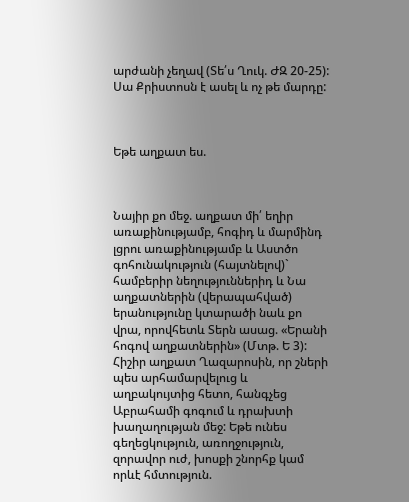արժանի չեղավ (Տե՛ս Ղուկ. ԺԶ 20-25): Սա Քրիստոսն է ասել և ոչ թե մարդը:



Եթե աղքատ ես.



Նայիր քո մեջ. աղքատ մի՛ եղիր առաքինությամբ, հոգիդ և մարմինդ լցրու առաքինությամբ և Աստծո գոհունակություն (հայտնելով)` համբերիր նեղություններիդ և Նա աղքատներին (վերապահված) երանությունը կտարածի նաև քո վրա, որովհետև Տերն ասաց. «Երանի հոգով աղքատներին» (Մտթ. Ե 3): Հիշիր աղքատ Ղազարոսին, որ շների պես արհամարվելուց և աղբակույտից հետո, հանգչեց Աբրահամի գոգում և դրախտի խաղաղության մեջ: Եթե ունես գեղեցկություն, առողջություն, զորավոր ուժ, խոսքի շնորհք կամ որևէ հմտություն.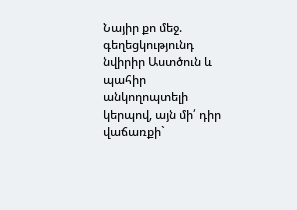Նայիր քո մեջ. գեղեցկությունդ նվիրիր Աստծուն և պահիր անկողոպտելի կերպով, այն մի՛ դիր վաճառքի`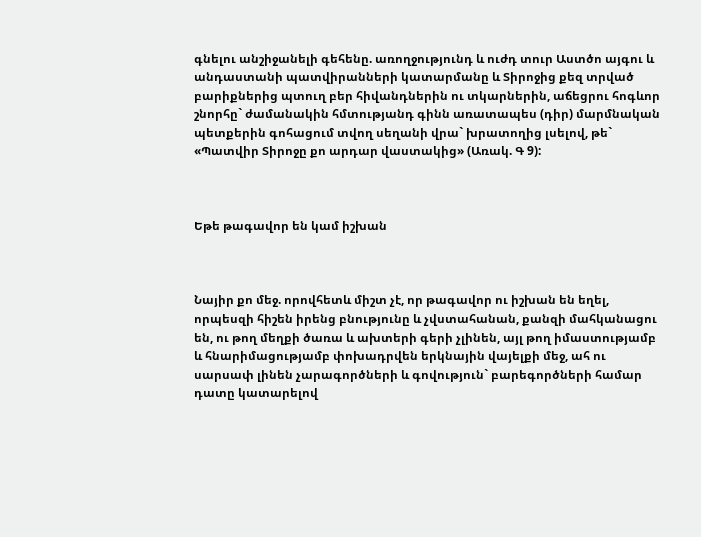գնելու անշիջանելի գեհենը. առողջությունդ և ուժդ տուր Աստծո այգու և անդաստանի պատվիրանների կատարմանը և Տիրոջից քեզ տրված բարիքներից պտուղ բեր հիվանդներին ու տկարներին, աճեցրու հոգևոր շնորհը` ժամանակին հմտությանդ գինն առատապես (դիր) մարմնական պետքերին գոհացում տվող սեղանի վրա` խրատողից լսելով, թե` «Պատվիր Տիրոջը քո արդար վաստակից» (Առակ. Գ 9):



Եթե թագավոր են կամ իշխան



Նայիր քո մեջ. որովհետև միշտ չէ, որ թագավոր ու իշխան են եղել, որպեսզի հիշեն իրենց բնությունը և չվստահանան, քանզի մահկանացու են, ու թող մեղքի ծառա և ախտերի գերի չլինեն, այլ թող իմաստությամբ և հնարիմացությամբ փոխադրվեն երկնային վայելքի մեջ, ահ ու սարսափ լինեն չարագործների և գովություն` բարեգործների համար դատը կատարելով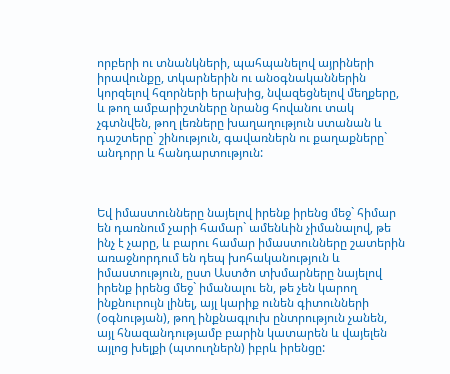որբերի ու տնանկների, պահպանելով այրիների իրավունքը, տկարներին ու անօգնականներին կորզելով հզորների երախից, նվազեցնելով մեղքերը, և թող ամբարիշտները նրանց հովանու տակ չգտնվեն, թող լեռները խաղաղություն ստանան և դաշտերը` շինություն, գավառներն ու քաղաքները` անդորր և հանդարտություն:



Եվ իմաստունները նայելով իրենք իրենց մեջ` հիմար են դառնում չարի համար` ամենևին չիմանալով, թե ինչ է չարը, և բարու համար իմաստունները շատերին առաջնորդում են դեպ խոհականություն և իմաստություն, ըստ Աստծո տխմարները նայելով իրենք իրենց մեջ` իմանալու են, թե չեն կարող ինքնուրույն լինել, այլ կարիք ունեն գիտունների (օգնության), թող ինքնագլուխ ընտրություն չանեն, այլ հնազանդությամբ բարին կատարեն և վայելեն այլոց խելքի (պտուղներն) իբրև իրենցը: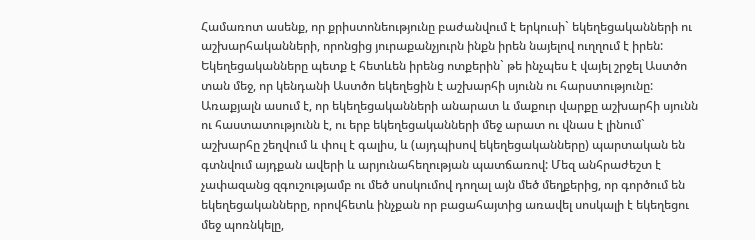Համառոտ ասենք, որ քրիստոնեությունը բաժանվում է երկուսի` եկեղեցականների ու աշխարհականների, որոնցից յուրաքանչյուրն ինքն իրեն նայելով ուղղում է իրեն: Եկեղեցականները պետք է հետևեն իրենց ոտքերին` թե ինչպես է վայել շրջել Աստծո տան մեջ, որ կենդանի Աստծո եկեղեցին է աշխարհի սյունն ու հարստությունը: Առաքյալն ասում է, որ եկեղեցականների անարատ և մաքուր վարքը աշխարհի սյունն ու հաստատությունն է, ու երբ եկեղեցականների մեջ արատ ու վնաս է լինում` աշխարհը շեղվում և փուլ է գալիս, և (այդպիսով եկեղեցականները) պարտական են գտնվում այդքան ավերի և արյունահեղության պատճառով: Մեզ անհրաժեշտ է չափազանց զգուշությամբ ու մեծ սոսկումով դողալ այն մեծ մեղքերից, որ գործում են եկեղեցականները, որովհետև ինչքան որ բացահայտից առավել սոսկալի է եկեղեցու մեջ պոռնկելը,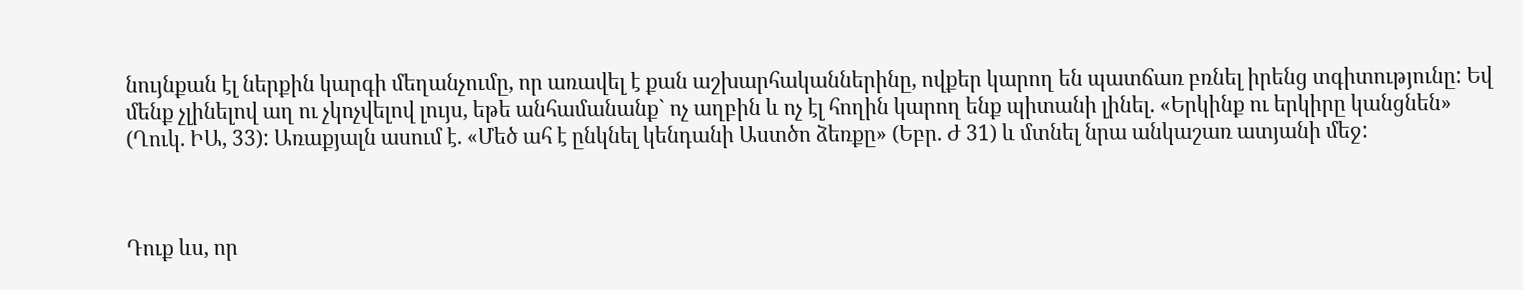նույնքան էլ ներքին կարգի մեղանչումը, որ առավել է քան աշխարհականներինը, ովքեր կարող են պատճառ բռնել իրենց տգիտությունը: Եվ մենք չլինելով աղ ու չկոչվելով լույս, եթե անհամանանք` ոչ աղբին և ոչ էլ հողին կարող ենք պիտանի լինել. «Երկինք ու երկիրը կանցնեն» (Ղուկ. ԻԱ, 33): Առաքյալն ասում է. «Մեծ ահ է ընկնել կենդանի Աստծո ձեռքը» (Եբր. Ժ 31) և մտնել նրա անկաշառ ատյանի մեջ:



Դուք ևս, որ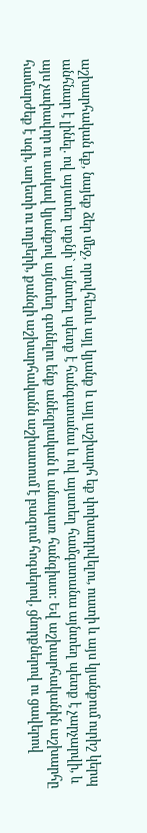աշխարհական եք, նայեք ձեր մեջ, որովհետև այլ կյանք և այլ աշխարհ եք փոխադրվելու, ուստի և այս կյանքում ուրիշ կերպ անհնար է լինել. ով այստեղ տքնի` այնտեղ պետք է հանգստանա և ով այստեղ համգստանա այնտեղ պետք է չարչարվի, և այս չափավոր ու սակավ կյանքով այնտեղ գտնելու ենք անեզրական և անսպառ հանգիստ: Եվ աշխարհականին աշխարհը համարժեք է սգի, աղետի ու ողբերի, քանզի աշխարհականն աշխատում է բազում հոգսերով, ցնորքներով ու ցավերով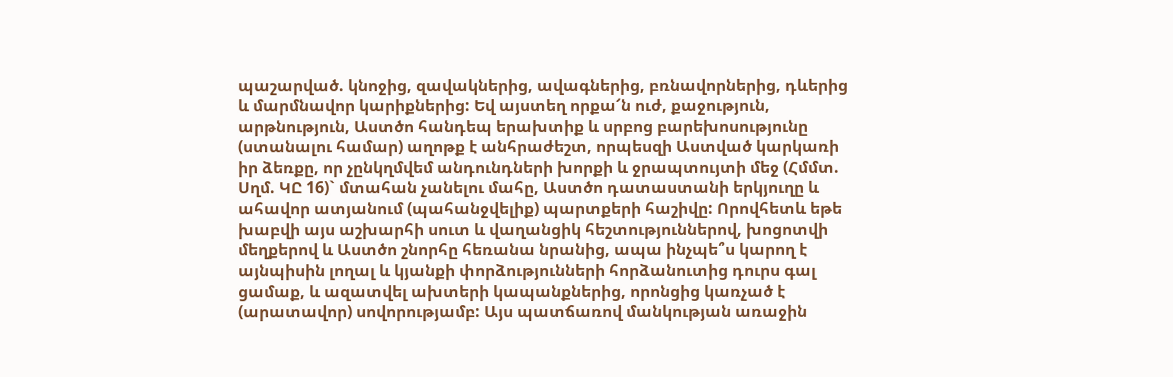պաշարված. կնոջից, զավակներից, ավագներից, բռնավորներից, դևերից և մարմնավոր կարիքներից: Եվ այստեղ որքա՜ն ուժ, քաջություն, արթնություն, Աստծո հանդեպ երախտիք և սրբոց բարեխոսությունը (ստանալու համար) աղոթք է անհրաժեշտ, որպեսզի Աստված կարկառի իր ձեռքը, որ չընկղմվեմ անդունդների խորքի և ջրապտույտի մեջ (Հմմտ. Սղմ. ԿԸ 16)` մտահան չանելու մահը, Աստծո դատաստանի երկյուղը և ահավոր ատյանում (պահանջվելիք) պարտքերի հաշիվը: Որովհետև եթե խաբվի այս աշխարհի սուտ և վաղանցիկ հեշտություններով, խոցոտվի մեղքերով և Աստծո շնորհը հեռանա նրանից, ապա ինչպե՞ս կարող է այնպիսին լողալ և կյանքի փորձությունների հորձանուտից դուրս գալ ցամաք, և ազատվել ախտերի կապանքներից, որոնցից կառչած է (արատավոր) սովորությամբ: Այս պատճառով մանկության առաջին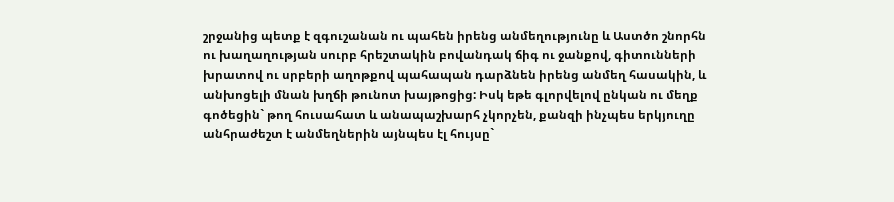շրջանից պետք է զգուշանան ու պահեն իրենց անմեղությունը և Աստծո շնորհն ու խաղաղության սուրբ հրեշտակին բովանդակ ճիգ ու ջանքով, գիտունների խրատով ու սրբերի աղոթքով պահապան դարձնեն իրենց անմեղ հասակին, և անխոցելի մնան խղճի թունոտ խայթոցից: Իսկ եթե գլորվելով ընկան ու մեղք գոծեցին` թող հուսահատ և անապաշխարհ չկորչեն, քանզի ինչպես երկյուղը անհրաժեշտ է անմեղներին այնպես էլ հույսը`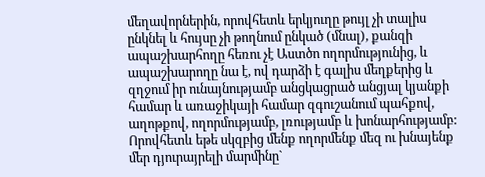մեղավորներին, որովհետև երկյուղը թույլ չի տալիս ընկնել և հույսը չի թողնում ընկած (մնալ), քանզի ապաշխարհողը հեռու չէ Աստծո ողորմությունից, և ապաշխարողը նա է, ով դարձի է գալիս մեղքերից և զղջում իր ունայնությամբ անցկացրած անցյալ կյանքի համար և առաջիկայի համար զգուշանում պահքով, աղոթքով, ողորմությամբ, լռությամբ և խոնարհությամբ: Որովհետև եթե սկզբից մենք ողորմենք մեզ ու խնայենք մեր դյուրայրելի մարմինը`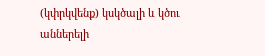(կփրկվենք) կսկծալի և կծու աններելի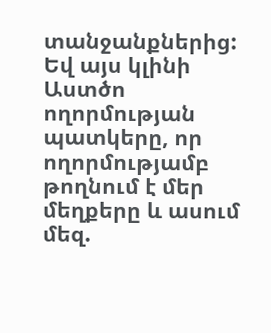տանջանքներից: Եվ այս կլինի Աստծո ողորմության պատկերը, որ ողորմությամբ թողնում է մեր մեղքերը և ասում մեզ.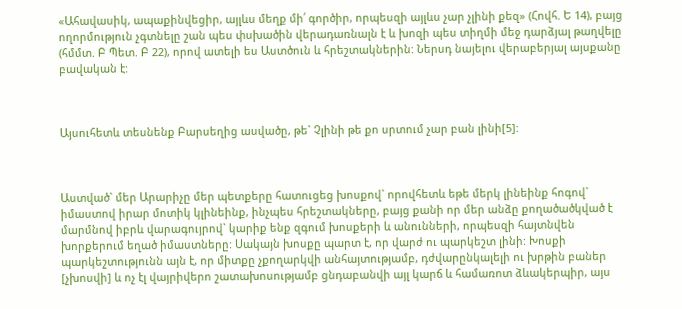«Ահավասիկ, ապաքինվեցիր, այլևս մեղք մի՛ գործիր, որպեսզի այլևս չար չլինի քեզ» (Հովհ. Ե 14), բայց ողորմություն չգտնելը շան պես փսխածին վերադառնալն է և խոզի պես տիղմի մեջ դարձյալ թաղվելը (հմմտ. Բ Պետ. Բ 22), որով ատելի ես Աստծուն և հրեշտակներին: Ներսդ նայելու վերաբերյալ այսքանը բավական է:



Այսուհետև տեսնենք Բարսեղից ասվածը, թե` Չլինի թե քո սրտում չար բան լինի[5]:



Աստված` մեր Արարիչը մեր պետքերը հատուցեց խոսքով` որովհետև եթե մերկ լինեինք հոգով` իմաստով իրար մոտիկ կլինեինք, ինչպես հրեշտակները, բայց քանի որ մեր անձը քողածածկված է մարմնով իբրև վարագույրով` կարիք ենք զգում խոսքերի և անունների, որպեսզի հայտնվեն խորքերում եղած իմաստները: Սակայն խոսքը պարտ է, որ վարժ ու պարկեշտ լինի: Խոսքի պարկեշտությունն այն է, որ միտքը չքողարկվի անհայտությամբ, դժվարընկալելի ու խրթին բաներ [չխոսվի] և ոչ էլ վայրիվերո շատախոսությամբ ցնդաբանվի այլ կարճ և համառոտ ձևակերպիր, այս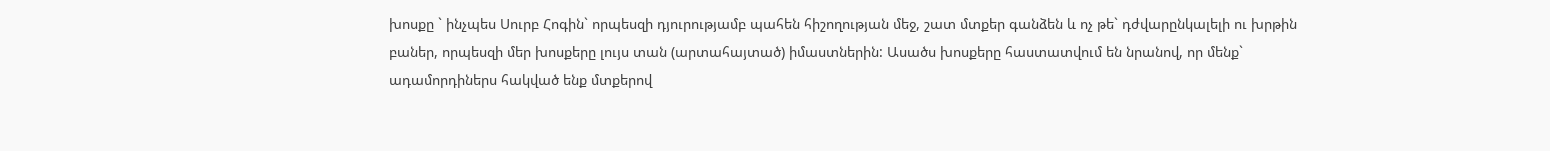խոսքը ` ինչպես Սուրբ Հոգին` որպեսզի դյուրությամբ պահեն հիշողության մեջ, շատ մտքեր գանձեն և ոչ թե` դժվարընկալելի ու խրթին բաներ, որպեսզի մեր խոսքերը լույս տան (արտահայտած) իմաստներին: Ասածս խոսքերը հաստատվում են նրանով, որ մենք` ադամորդիներս հակված ենք մտքերով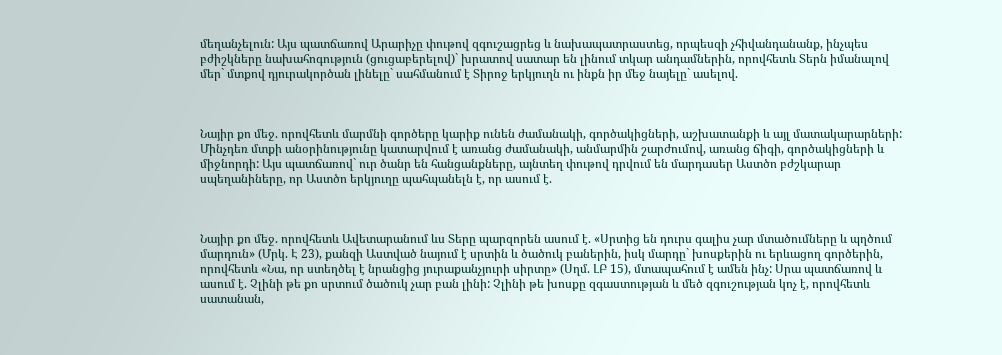մեղանչելուն: Այս պատճառով Արարիչը փութով զգուշացրեց և նախապատրաստեց, որպեսզի չհիվանդանանք, ինչպես բժիշկները նախահոգություն (ցուցաբերելով)` խրատով սատար են լինում տկար անդամներին, որովհետև Տերն իմանալով մեր` մտքով դյուրակործան լինելը` սահմանում է Տիրոջ երկյուղն ու ինքն իր մեջ նայելը` ասելով.



Նայիր քո մեջ. որովհետև մարմնի գործերը կարիք ունեն ժամանակի, գործակիցների, աշխատանքի և այլ մատակարարների: Մինչդեռ մտքի անօրինությունը կատարվում է առանց ժամանակի, անմարմին շարժումով, առանց ճիգի, գործակիցների և միջնորդի: Այս պատճառով` ուր ծանր են հանցանքները, այնտեղ փութով դրվում են մարդասեր Աստծո բժշկարար սպեղանիները, որ Աստծո երկյուղը պահպանելն է, որ ասում է.



Նայիր քո մեջ. որովհետև Ավետարանում ևս Տերը պարզորեն ասում է. «Սրտից են դուրս գալիս չար մտածումները և պղծում մարդուն» (Մրկ. Է 23), քանզի Աստված նայում է սրտին և ծածուկ բաներին, իսկ մարդը` խոսքերին ու երևացող գործերին, որովհետև «Նա, որ ստեղծել է նրանցից յուրաքանչյուրի սիրտը» (Սղմ. ԼԲ 15), մտապահում է ամեն ինչ: Սրա պատճառով և ասում է. Չլինի թե քո սրտում ծածուկ չար բան լինի: Չլինի թե խոսքը զգաստության և մեծ զգուշության կոչ է, որովհետև սատանան,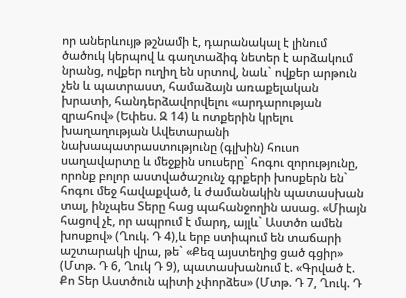որ աներևույթ թշնամի է, դարանակալ է լինում ծածուկ կերպով և գաղտաձիգ նետեր է արձակում նրանց, ովքեր ուղիղ են սրտով, նաև` ովքեր արթուն չեն և պատրաստ, համաձայն առաքելական խրատի, հանդերձավորվելու «արդարության զրահով» (Եփես. Զ 14) և ոտքերին կրելու խաղաղության Ավետարանի նախապատրաստությունը (գլխին) հուսո սաղավարտը և մեջքին սուսերը` հոգու զորությունը, որոնք բոլոր աստվածաշունչ գրքերի խոսքերն են` հոգու մեջ հավաքված, և ժամանակին պատասխան տալ, ինչպես Տերը հաց պահանջողին ասաց. «Միայն հացով չէ, որ ապրում է մարդ, այլև` Աստծո ամեն խոսքով» (Ղուկ. Դ 4),և երբ ստիպում են տաճարի աշտարակի վրա, թե` «Քեզ այստեղից ցած գցիր» (Մտթ. Դ 6, Ղուկ Դ 9), պատասխանում է. «Գրված է. Քո Տեր Աստծուն պիտի չփորձես» (Մտթ. Դ 7, Ղուկ. Դ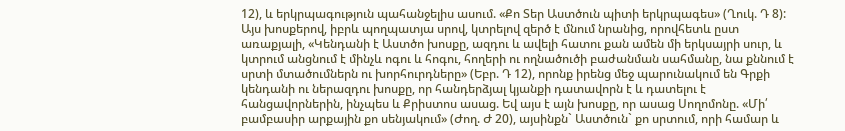12), և երկրպագություն պահանջելիս ասում. «Քո Տեր Աստծուն պիտի երկրպագես» (Ղուկ. Դ 8): Այս խոսքերով, իբրև պողպատյա սրով, կտրելով զերծ է մնում նրանից, որովհետև ըստ առաքյալի, «Կենդանի է Աստծո խոսքը, ազդու և ավելի հատու քան ամեն մի երկսայրի սուր, և կտրում անցնում է մինչև ոգու և հոգու, հողերի ու ողնածուծի բաժանման սահմանը, նա քննում է սրտի մտածումներն ու խորհուրդները» (Եբր. Դ 12), որոնք իրենց մեջ պարունակում են Գրքի կենդանի ու ներազդու խոսքը, որ հանդերձյալ կյանքի դատավորն է և դատելու է հանցավորներին, ինչպես և Քրիստոս ասաց. Եվ այս է այն խոսքը, որ ասաց Սողոմոնը. «Մի՛ բամբասիր արքային քո սենյակում» (Ժող. Ժ 20), այսինքն` Աստծուն` քո սրտում, որի համար և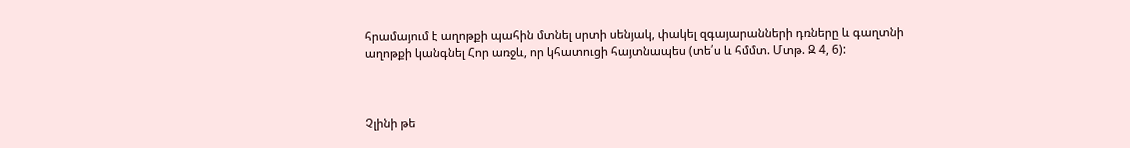հրամայում է աղոթքի պահին մտնել սրտի սենյակ, փակել զգայարանների դռները և գաղտնի աղոթքի կանգնել Հոր առջև, որ կհատուցի հայտնապես (տե՛ս և հմմտ. Մտթ. Զ 4, 6):



Չլինի թե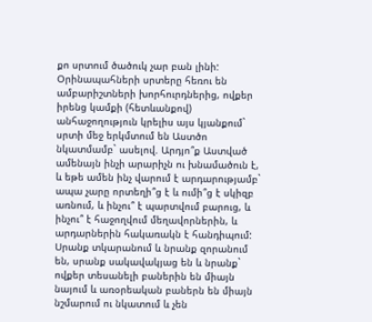քո սրտում ծածուկ չար բան լինի: Օրինապահների սրտերը հեռու են ամբարիշտների խորհուրդներից, ովքեր իրենց կամքի (հետևանքով) անհաջողություն կրելիս այս կյանքում` սրտի մեջ երկմտում են Աստծո նկատմամբ` ասելով. Արդյո՞ք Աստված ամենայն ինչի արարիչն ու խնամածուն է, և եթե ամեն ինչ վարում է արդարությամբ` ապա չարը որտեղի՞ց է և ումի՞ց է սկիզբ առնում, և ինչու՞ է պարտվում բարուց, և ինչու՞ է հաջողվում մեղավորներին, և արդարներին հակառակն է հանդիպում: Սրանք տկարանում և նրանք զորանում են, սրանք սակավակյաց են և նրանք` ովքեր տեսանելի բաներին են միայն նայում և առօրեական բաներն են միայն նշմարում ու նկատում և չեն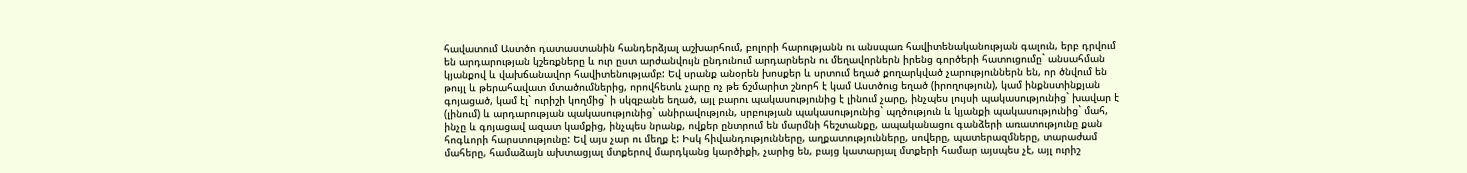հավատում Աստծո դատաստանին հանդերձյալ աշխարհում, բոլորի հարությանն ու անսպառ հավիտենականության գալուն, երբ դրվում են արդարության կշեռքները և ուր ըստ արժանվույն ընդունում արդարներն ու մեղավորներն իրենց գործերի հատուցումը` անսահման կյանքով և վախճանավոր հավիտենությամբ: Եվ սրանք անօրեն խոսքեր և սրտում եղած քողարկված չարություններն են, որ ծնվում են թույլ և թերահավատ մտածումներից, որովհետև չարը ոչ թե ճշմարիտ շնորհ է կամ Աստծուց եղած (իրողություն), կամ ինքնստինքյան գոյացած, կամ էլ` ուրիշի կողմից` ի սկզբանե եղած, այլ բարու պակասությունից է լինում չարը, ինչպես լույսի պակասությունից` խավար է (լինում) և արդարության պակասությունից` անիրավություն, սրբության պակասությունից` պղծություն և կյանքի պակասությունից` մահ, ինչը և գոյացավ ազատ կամքից, ինչպես նրանք, ովքեր ընտրում են մարմնի հեշտանքը, ապականացու գանձերի առատությունը քան հոգևորի հարստությունը: Եվ այս չար ու մեղք է: Իսկ հիվանդությունները, աղքատությունները, սովերը, պատերազմները, տարաժամ մահերը, համաձայն ախտացյալ մտքերով մարդկանց կարծիքի, չարից են, բայց կատարյալ մտքերի համար այսպես չէ, այլ ուրիշ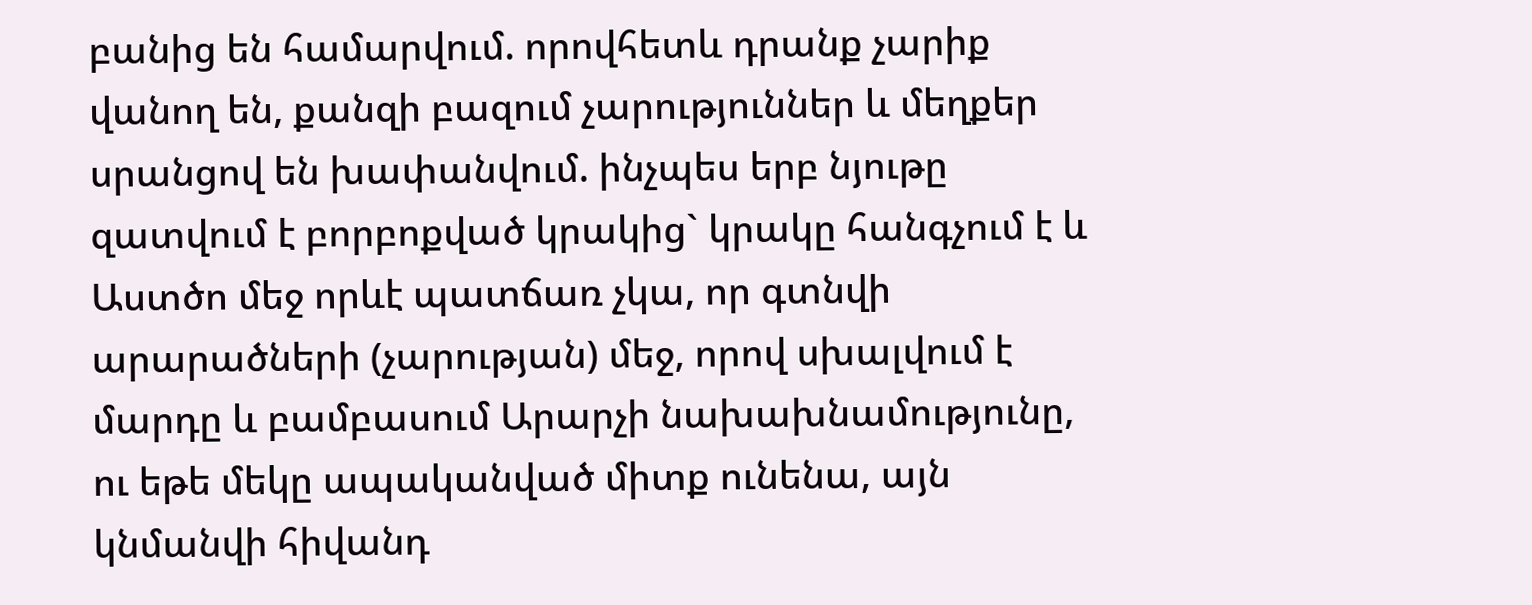բանից են համարվում. որովհետև դրանք չարիք վանող են, քանզի բազում չարություններ և մեղքեր սրանցով են խափանվում. ինչպես երբ նյութը զատվում է բորբոքված կրակից` կրակը հանգչում է և Աստծո մեջ որևէ պատճառ չկա, որ գտնվի արարածների (չարության) մեջ, որով սխալվում է մարդը և բամբասում Արարչի նախախնամությունը, ու եթե մեկը ապականված միտք ունենա, այն կնմանվի հիվանդ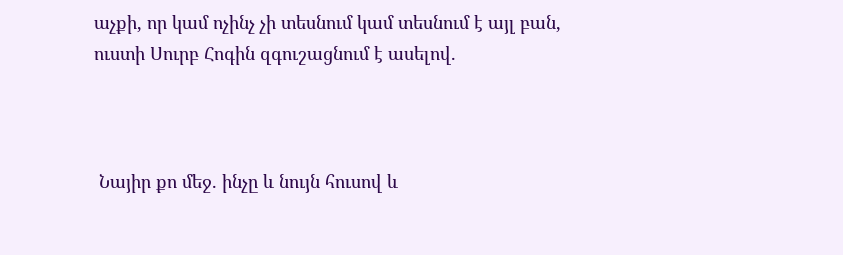աչքի, որ կամ ոչինչ չի տեսնում կամ տեսնում է այլ բան, ուստի Սուրբ Հոգին զգուշացնում է ասելով.



 Նայիր քո մեջ. ինչը և նույն հուսով և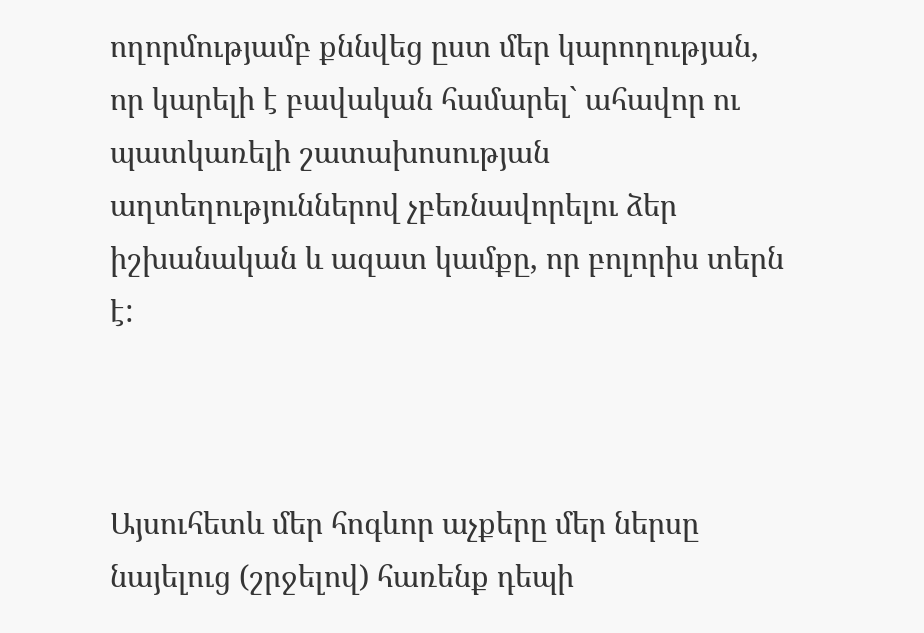ողորմությամբ քննվեց ըստ մեր կարողության, որ կարելի է բավական համարել` ահավոր ու պատկառելի շատախոսության աղտեղություններով չբեռնավորելու ձեր իշխանական և ազատ կամքը, որ բոլորիս տերն է:



Այսուհետև մեր հոգևոր աչքերը մեր ներսը նայելուց (շրջելով) հառենք դեպի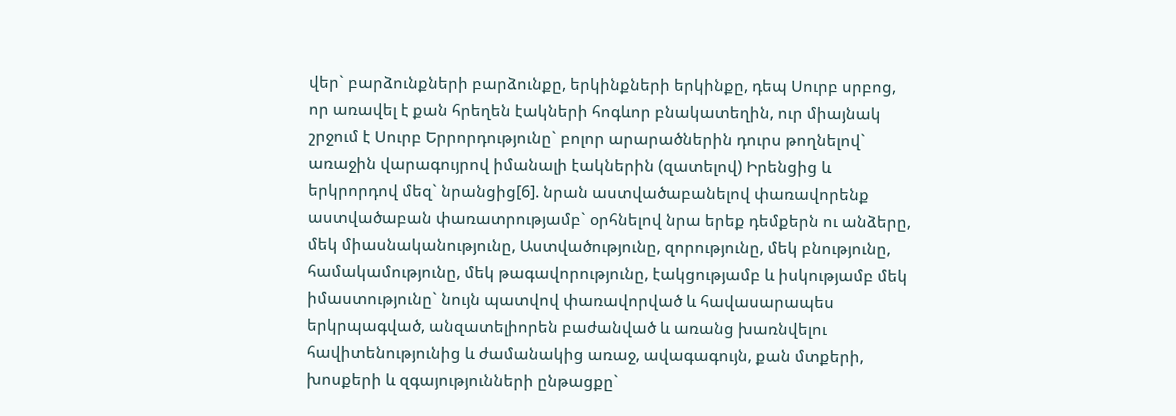վեր` բարձունքների բարձունքը, երկինքների երկինքը, դեպ Սուրբ սրբոց, որ առավել է քան հրեղեն էակների հոգևոր բնակատեղին, ուր միայնակ շրջում է Սուրբ Երրորդությունը` բոլոր արարածներին դուրս թողնելով` առաջին վարագույրով իմանալի էակներին (զատելով) Իրենցից և երկրորդով մեզ` նրանցից[6]. նրան աստվածաբանելով փառավորենք աստվածաբան փառատրությամբ` օրհնելով նրա երեք դեմքերն ու անձերը, մեկ միասնականությունը, Աստվածությունը, զորությունը, մեկ բնությունը, համակամությունը, մեկ թագավորությունը, էակցությամբ և իսկությամբ մեկ իմաստությունը` նույն պատվով փառավորված և հավասարապես երկրպագված, անզատելիորեն բաժանված և առանց խառնվելու հավիտենությունից և ժամանակից առաջ, ավագագույն, քան մտքերի, խոսքերի և զգայությունների ընթացքը`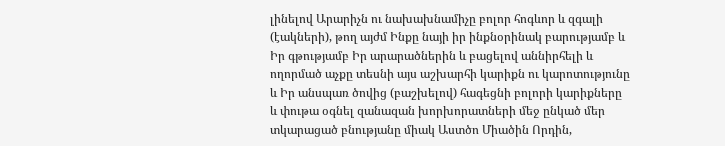լինելով Արարիչն ու նախախնամիչը բոլոր հոգևոր և զգալի (էակների), թող այժմ Ինքը նայի իր ինքնօրինակ բարությամբ և Իր գթությամբ Իր արարածներին և բացելով աննիրհելի և ողորմած աչքը տեսնի այս աշխարհի կարիքն ու կարոտությունը և Իր անսպառ ծովից (բաշխելով) հագեցնի բոլորի կարիքները և փութա օգնել զանազան խորխորատների մեջ ընկած մեր տկարացած բնությանը միակ Աստծո Միածին Որդին,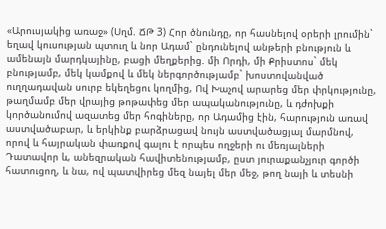«Արուսյակից առաջ» (Սղմ. ՃԹ 3) Հոր ծնունդը, որ հասնելով օրերի լրումին` եղավ կուսության պտուղ և նոր Ադամ` ընդունելով անթերի բնություն և ամենայն մարդկայինը, բացի մեղքերից. մի Որդի, մի Քրիստոս` մեկ բնությամբ, մեկ կամքով և մեկ ներգործությամբ` խոստովանված ուղղադավան սուրբ եկեղեցու կողմից, Ով Խաչով արարեց մեր փրկությունը, թաղմամբ մեր վրայից թոթափեց մեր ապականությունը, և դժոխքի կործանումով ազատեց մեր հոգիները, որ Ադամից էին, հարություն առավ աստվածաբար, և երկինք բարձրացավ նույն աստվածացյալ մարմնով, որով և հայրական փառքով գալու է որպես ողջերի ու մեռյալների Դատավոր և, անեզրական հավիտենությամբ, ըստ յուրաքանչյուր գործի հատուցող, և նա, ով պատվիրեց մեզ նայել մեր մեջ, թող նայի և տեսնի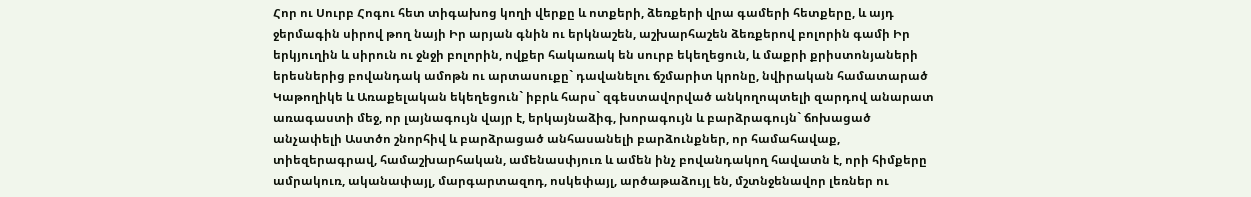Հոր ու Սուրբ Հոգու հետ տիգախոց կողի վերքը և ոտքերի, ձեռքերի վրա գամերի հետքերը, և այդ ջերմագին սիրով թող նայի Իր արյան գնին ու երկնաշեն, աշխարհաշեն ձեռքերով բոլորին գամի Իր երկյուղին և սիրուն ու ջնջի բոլորին, ովքեր հակառակ են սուրբ եկեղեցուն, և մաքրի քրիստոնյաների երեսներից բովանդակ ամոթն ու արտասուքը` դավանելու ճշմարիտ կրոնը, նվիրական համատարած Կաթողիկե և Առաքելական եկեղեցուն` իբրև հարս` զգեստավորված անկողոպտելի զարդով անարատ առագաստի մեջ, որ լայնագույն վայր է, երկայնաձիգ, խորագույն և բարձրագույն` ճոխացած անչափելի Աստծո շնորհիվ և բարձրացած անհասանելի բարձունքներ, որ համահավաք, տիեզերագրավ, համաշխարհական, ամենասփյուռ և ամեն ինչ բովանդակող հավատն է, որի հիմքերը ամրակուռ, ականափայլ, մարգարտազոդ, ոսկեփայլ, արծաթաձույլ են, մշտնջենավոր լեռներ ու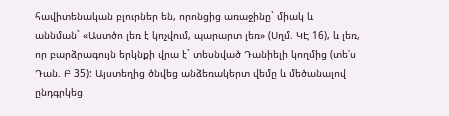հավիտենական բլուրներ են, որոնցից առաջինը` միակ և աննման` «Աստծո լեռ է կոչվում, պարարտ լեռ» (Սղմ. ԿԷ 16), և լեռ, որ բարձրագույն երկնքի վրա է` տեսնված Դանիելի կողմից (տե՛ս Դան. Բ 35): Այստեղից ծնվեց անձեռակերտ վեմը և մեծանալով ընդգրկեց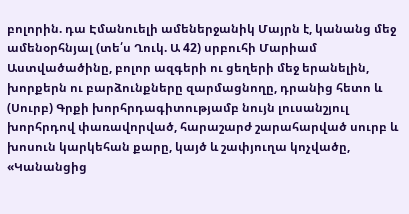բոլորին. դա Էմանուելի ամեներջանիկ Մայրն է, կանանց մեջ ամենօրհնյալ (տե՛ս Ղուկ. Ա 42) սրբուհի Մարիամ Աստվածածինը, բոլոր ազգերի ու ցեղերի մեջ երանելին, խորքերն ու բարձունքները զարմացնողը, դրանից հետո և (Սուրբ) Գրքի խորհրդագիտությամբ նույն լուսանշյուլ խորհրդով փառավորված, հարաշարժ շարահարված սուրբ և խոսուն կարկեհան քարը, կայծ և շափյուղա կոչվածը, «Կանանցից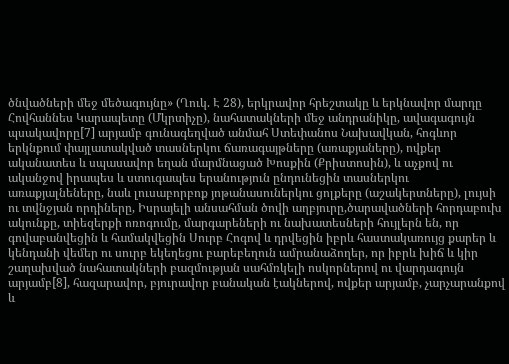ծնվածների մեջ մեծագույնը» (Ղուկ. Է 28), երկրավոր հրեշտակը և երկնավոր մարդը Հովհաննես Կարապետը (Մկրտիչը), նահատակների մեջ անդրանիկը, ավագագույն պսակավորը[7] արյամբ գունագեղված անմահ Ստեփանոս Նախավկան, հոգևոր երկնքում փայլատակված տասներկու ճառագայթները (առաքյաները), ովքեր ականատես և սպասավոր եղան մարմնացած Խոսքին (Քրիստոսին), և աչքով ու ականջով իրապես և ստուգապես երանություն ընդունեցին տասներկու առաքյալնեները, նաև լուսաբորբոք յոթանասուներկու ցոլքերը (աշակերտները), լույսի ու տվնջյան որդիները, Իսրայելի անսահման ծովի աղբյուրը,ծարավածների հորդաբուխ ակունքը, տիեզերքի ոռոգումը, մարգարեների ու նախատեսների հույլերն են, որ գովաբանվեցին և համակվեցին Սուրբ Հոգով և դրվեցին իբրև հաստակառույց քարեր և կենդանի վեմեր ու սուրբ եկեղեցու բարեբեղուն ամրանաձողեր, որ իբրև խիճ և կիր շաղախված նահատակների բազմության սահմռկելի ոսկորներով ու վարդագույն արյամբ[8], հազարավոր, բյուրավոր բանական էակներով, ովքեր արյամբ, չարչարանքով և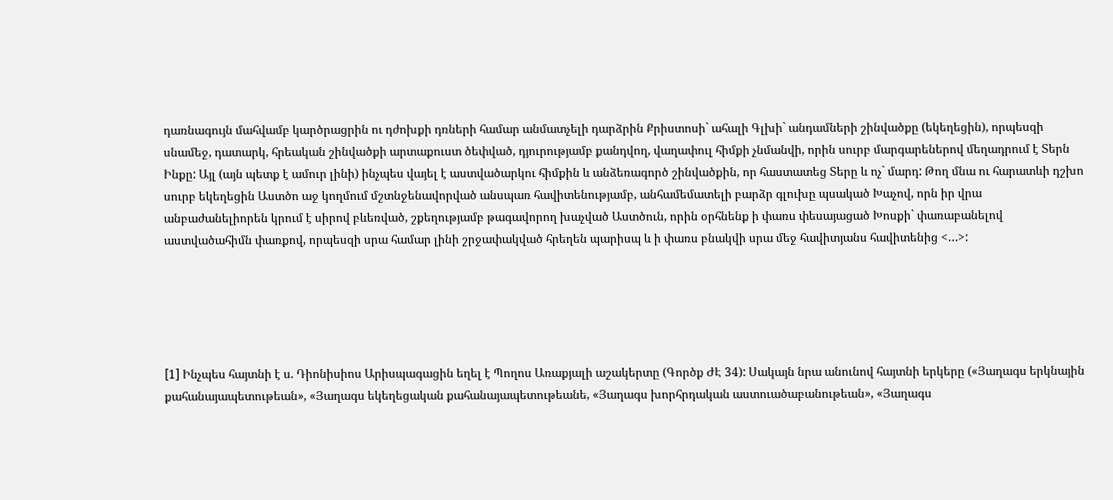դառնագույն մահվամբ կարծրացրին ու դժոխքի դռների համար անմատչելի դարձրին Քրիստոսի` ահալի Գլխի` անդամների շինվածքը (եկեղեցին), որպեսզի սնամեջ, դատարկ, հրեական շինվածքի արտաքուստ ծեփված, դյուրությամբ քանդվող, վաղափուլ հիմքի չնմանվի, որին սուրբ մարգարեներով մեղադրում է Տերն Ինքը: Այլ (այն պետք է ամուր լինի) ինչպես վայել է աստվածարկու հիմքին և անձեռագործ շինվածքին, որ հաստատեց Տերը և ոչ` մարդ: Թող մնա ու հարատևի դշխո սուրբ եկեղեցին Աստծո աջ կողմում մշտնջենավորված անսպառ հավիտենությամբ, անհամեմատելի բարձր գլուխը պսակած Խաչով, որն իր վրա անբաժանելիորեն կրում է սիրով բևեռված, շքեղությամբ թագավորող խաչված Աստծուն, որին օրհնենք ի փառս փեսայացած Խոսքի` փառաբանելով աստվածահիմն փառքով, որպեսզի սրա համար լինի շրջափակված հրեղեն պարիսպ և ի փառս բնակվի սրա մեջ հավիտյանս հավիտենից <…>:





[1] Ինչպես հայտնի է ս. Դիոնիսիոս Արիսպագացին եղել է Պողոս Առաքյալի աշակերտը (Գործք ԺԷ 34): Սակայն նրա անունով հայտնի երկերը («Յաղագս երկնային քահանայապետութեան», «Յաղագս եկեղեցական քահանայապետութեանե, «Յաղագս խորհրդական աստուածաբանութեան», «Յաղագս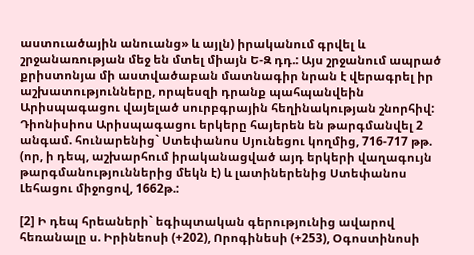աստուածային անուանց» և այլն) իրականում գրվել և շրջանառության մեջ են մտել միայն Ե-Զ դդ.: Այս շրջանում ապրած քրիստոնյա մի աստվածաբան մատնագիր նրան է վերագրել իր աշխատությունները, որպեսզի դրանք պահպանվեին Արիսպագացու վայելած սուրբգրային հեղինակության շնորհիվ: Դիոնիսիոս Արիսպագացու երկերը հայերեն են թարգմանվել 2 անգամ. հունարենից` Ստեփանոս Սյունեցու կողմից, 716-717 թթ. (որ, ի դեպ, աշխարհում իրականացված այդ երկերի վաղագույն թարգմանություններից մեկն է) և լատիներենից Ստեփանոս Լեհացու միջոցով, 1662թ.:

[2] Ի դեպ հրեաների` եգիպտական գերությունից ավարով հեռանալը ս. Իրինեոսի (+202), Որոգինեսի (+253), Օգոստինոսի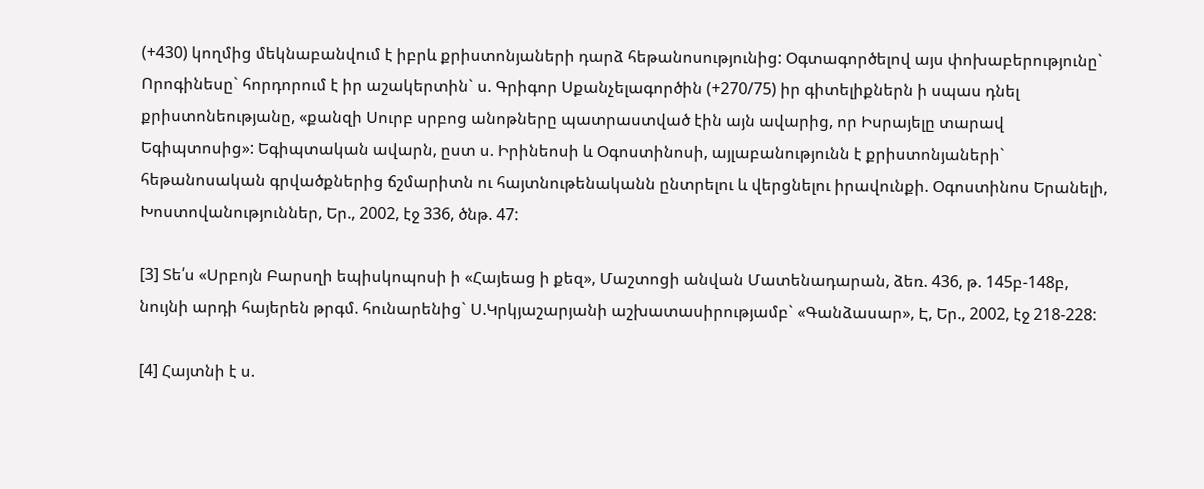(+430) կողմից մեկնաբանվում է իբրև քրիստոնյաների դարձ հեթանոսությունից: Օգտագործելով այս փոխաբերությունը` Որոգինեսը` հորդորում է իր աշակերտին` ս. Գրիգոր Սքանչելագործին (+270/75) իր գիտելիքներն ի սպաս դնել քրիստոնեությանը, «քանզի Սուրբ սրբոց անոթները պատրաստված էին այն ավարից, որ Իսրայելը տարավ Եգիպտոսից»: Եգիպտական ավարն, ըստ ս. Իրինեոսի և Օգոստինոսի, այլաբանությունն է քրիստոնյաների` հեթանոսական գրվածքներից ճշմարիտն ու հայտնութենականն ընտրելու և վերցնելու իրավունքի. Օգոստինոս Երանելի, Խոստովանություններ, Եր., 2002, էջ 336, ծնթ. 47:

[3] Տե՛ս «Սրբոյն Բարսղի եպիսկոպոսի ի «Հայեաց ի քեզ», Մաշտոցի անվան Մատենադարան, ձեռ. 436, թ. 145բ-148բ, նույնի արդի հայերեն թրգմ. հունարենից` Ս.Կրկյաշարյանի աշխատասիրությամբ` «Գանձասար», Է, Եր., 2002, էջ 218-228:

[4] Հայտնի է ս.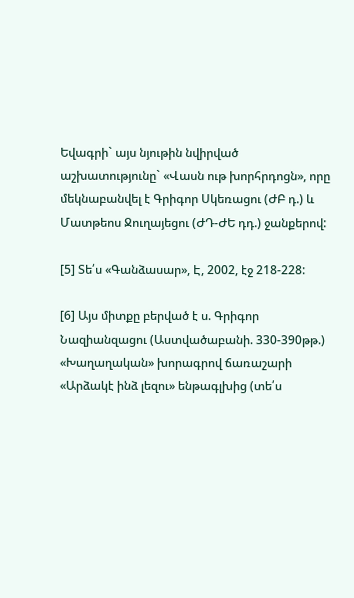Եվագրի` այս նյութին նվիրված աշխատությունը` «Վասն ութ խորհրդոցն», որը մեկնաբանվել է Գրիգոր Սկեռացու (ԺԲ դ.) և Մատթեոս Ջուղայեցու (ԺԴ-ԺԵ դդ.) ջանքերով:

[5] Տե՛ս «Գանձասար», Է, 2002, էջ 218-228:

[6] Այս միտքը բերված է ս. Գրիգոր Նազիանզացու (Աստվածաբանի. 330-390թթ.) «Խաղաղական» խորագրով ճառաշարի «Արձակէ ինձ լեզու» ենթագլխից (տե՛ս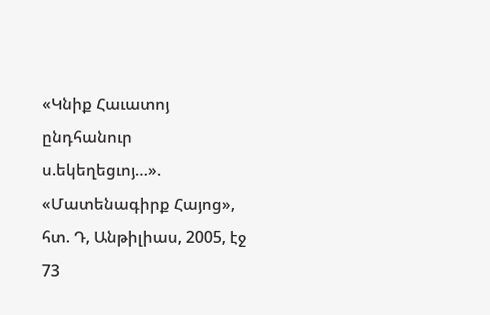«Կնիք Հաւատոյ ընդհանուր ս.եկեղեցւոյ…». «Մատենագիրք Հայոց», հտ. Դ, Անթիլիաս, 2005, էջ 73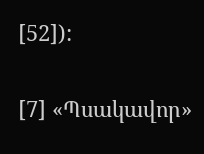[52]):

[7] «Պսակավոր»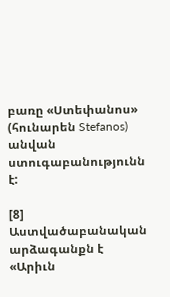բառը «Ստեփանոս» (հունարեն Stefanos) անվան ստուգաբանությունն է:

[8] Աստվածաբանական արձագանքն է «Արիւն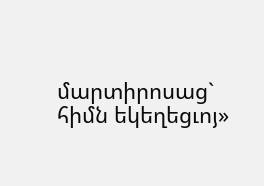մարտիրոսաց` հիմն եկեղեցւոյ»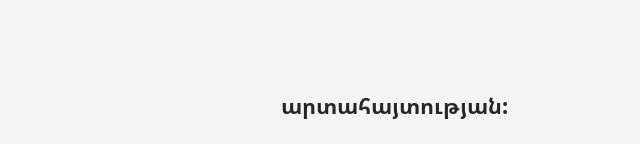արտահայտության: